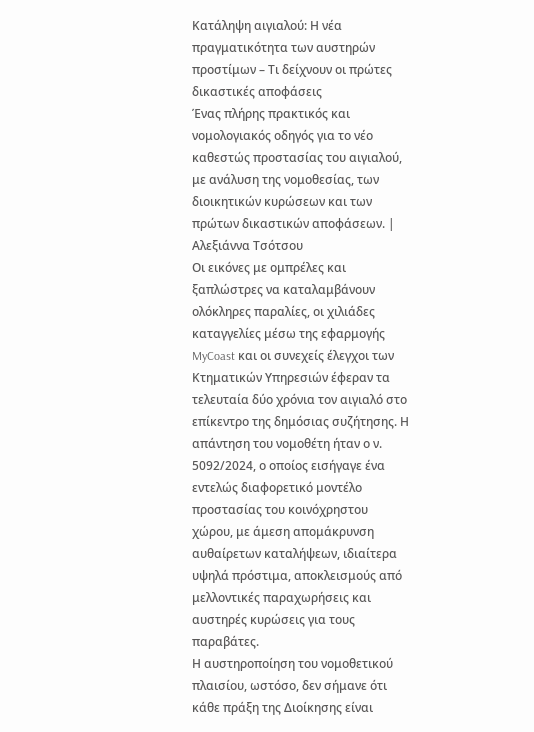Κατάληψη αιγιαλού: Η νέα πραγματικότητα των αυστηρών προστίμων – Τι δείχνουν οι πρώτες δικαστικές αποφάσεις
Ένας πλήρης πρακτικός και νομολογιακός οδηγός για το νέο καθεστώς προστασίας του αιγιαλού, με ανάλυση της νομοθεσίας, των διοικητικών κυρώσεων και των πρώτων δικαστικών αποφάσεων. | Αλεξιάννα Τσότσου
Οι εικόνες με ομπρέλες και ξαπλώστρες να καταλαμβάνουν ολόκληρες παραλίες, οι χιλιάδες καταγγελίες μέσω της εφαρμογής MyCoast και οι συνεχείς έλεγχοι των Κτηματικών Υπηρεσιών έφεραν τα τελευταία δύο χρόνια τον αιγιαλό στο επίκεντρο της δημόσιας συζήτησης. Η απάντηση του νομοθέτη ήταν ο ν. 5092/2024, ο οποίος εισήγαγε ένα εντελώς διαφορετικό μοντέλο προστασίας του κοινόχρηστου χώρου, με άμεση απομάκρυνση αυθαίρετων καταλήψεων, ιδιαίτερα υψηλά πρόστιμα, αποκλεισμούς από μελλοντικές παραχωρήσεις και αυστηρές κυρώσεις για τους παραβάτες.
Η αυστηροποίηση του νομοθετικού πλαισίου, ωστόσο, δεν σήμανε ότι κάθε πράξη της Διοίκησης είναι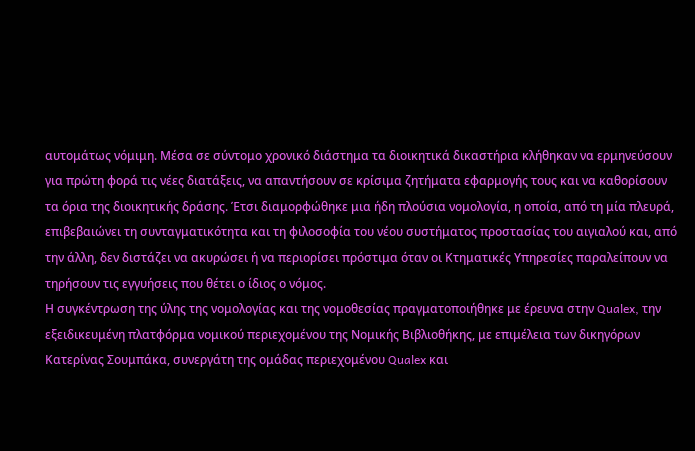αυτομάτως νόμιμη. Μέσα σε σύντομο χρονικό διάστημα τα διοικητικά δικαστήρια κλήθηκαν να ερμηνεύσουν για πρώτη φορά τις νέες διατάξεις, να απαντήσουν σε κρίσιμα ζητήματα εφαρμογής τους και να καθορίσουν τα όρια της διοικητικής δράσης. Έτσι διαμορφώθηκε μια ήδη πλούσια νομολογία, η οποία, από τη μία πλευρά, επιβεβαιώνει τη συνταγματικότητα και τη φιλοσοφία του νέου συστήματος προστασίας του αιγιαλού και, από την άλλη, δεν διστάζει να ακυρώσει ή να περιορίσει πρόστιμα όταν οι Κτηματικές Υπηρεσίες παραλείπουν να τηρήσουν τις εγγυήσεις που θέτει ο ίδιος ο νόμος.
Η συγκέντρωση της ύλης της νομολογίας και της νομοθεσίας πραγματοποιήθηκε με έρευνα στην Qualex, την εξειδικευμένη πλατφόρμα νομικού περιεχομένου της Νομικής Βιβλιοθήκης, με επιμέλεια των δικηγόρων Κατερίνας Σουμπάκα, συνεργάτη της ομάδας περιεχομένου Qualex και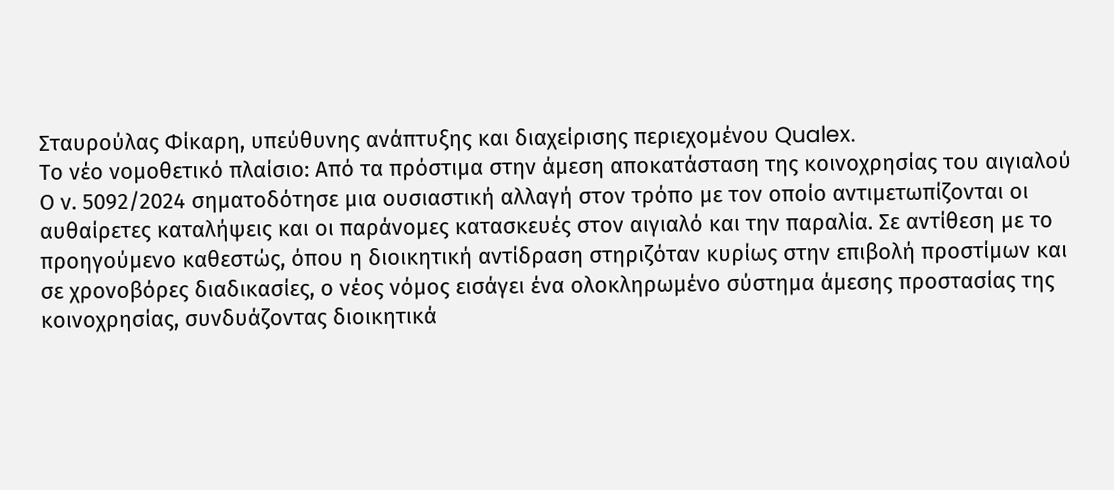Σταυρούλας Φίκαρη, υπεύθυνης ανάπτυξης και διαχείρισης περιεχομένου Qualex.
Το νέο νομοθετικό πλαίσιο: Από τα πρόστιμα στην άμεση αποκατάσταση της κοινοχρησίας του αιγιαλού
Ο ν. 5092/2024 σηματοδότησε μια ουσιαστική αλλαγή στον τρόπο με τον οποίο αντιμετωπίζονται οι αυθαίρετες καταλήψεις και οι παράνομες κατασκευές στον αιγιαλό και την παραλία. Σε αντίθεση με το προηγούμενο καθεστώς, όπου η διοικητική αντίδραση στηριζόταν κυρίως στην επιβολή προστίμων και σε χρονοβόρες διαδικασίες, ο νέος νόμος εισάγει ένα ολοκληρωμένο σύστημα άμεσης προστασίας της κοινοχρησίας, συνδυάζοντας διοικητικά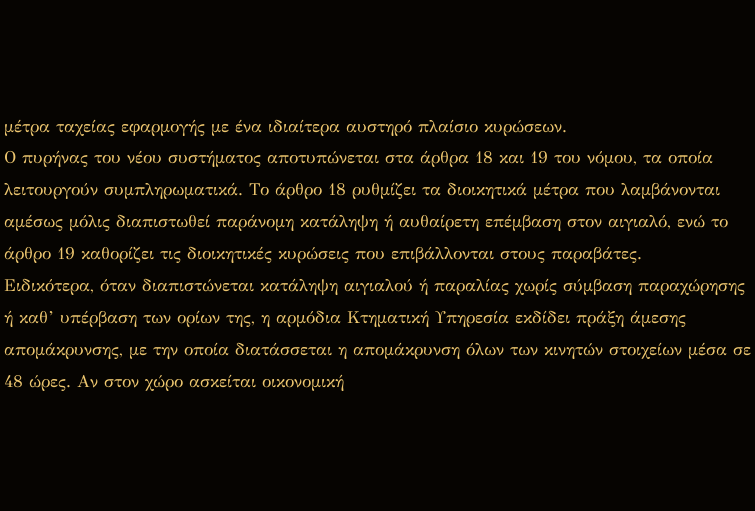μέτρα ταχείας εφαρμογής με ένα ιδιαίτερα αυστηρό πλαίσιο κυρώσεων.
Ο πυρήνας του νέου συστήματος αποτυπώνεται στα άρθρα 18 και 19 του νόμου, τα οποία λειτουργούν συμπληρωματικά. Το άρθρο 18 ρυθμίζει τα διοικητικά μέτρα που λαμβάνονται αμέσως μόλις διαπιστωθεί παράνομη κατάληψη ή αυθαίρετη επέμβαση στον αιγιαλό, ενώ το άρθρο 19 καθορίζει τις διοικητικές κυρώσεις που επιβάλλονται στους παραβάτες.
Ειδικότερα, όταν διαπιστώνεται κατάληψη αιγιαλού ή παραλίας χωρίς σύμβαση παραχώρησης ή καθ’ υπέρβαση των ορίων της, η αρμόδια Κτηματική Υπηρεσία εκδίδει πράξη άμεσης απομάκρυνσης, με την οποία διατάσσεται η απομάκρυνση όλων των κινητών στοιχείων μέσα σε 48 ώρες. Αν στον χώρο ασκείται οικονομική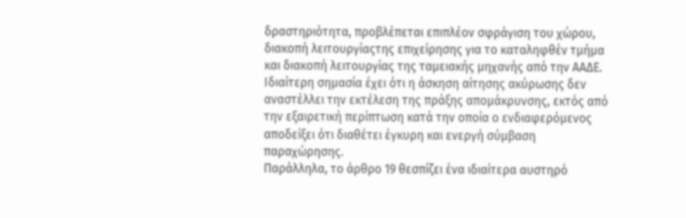δραστηριότητα, προβλέπεται επιπλέον σφράγιση του χώρου, διακοπή λειτουργίαςτης επιχείρησης για το καταληφθέν τμήμα και διακοπή λειτουργίας της ταμειακής μηχανής από την ΑΑΔΕ.
Ιδιαίτερη σημασία έχει ότι η άσκηση αίτησης ακύρωσης δεν αναστέλλει την εκτέλεση της πράξης απομάκρυνσης, εκτός από την εξαιρετική περίπτωση κατά την οποία ο ενδιαφερόμενος αποδείξει ότι διαθέτει έγκυρη και ενεργή σύμβαση παραχώρησης.
Παράλληλα, το άρθρο 19 θεσπίζει ένα ιδιαίτερα αυστηρό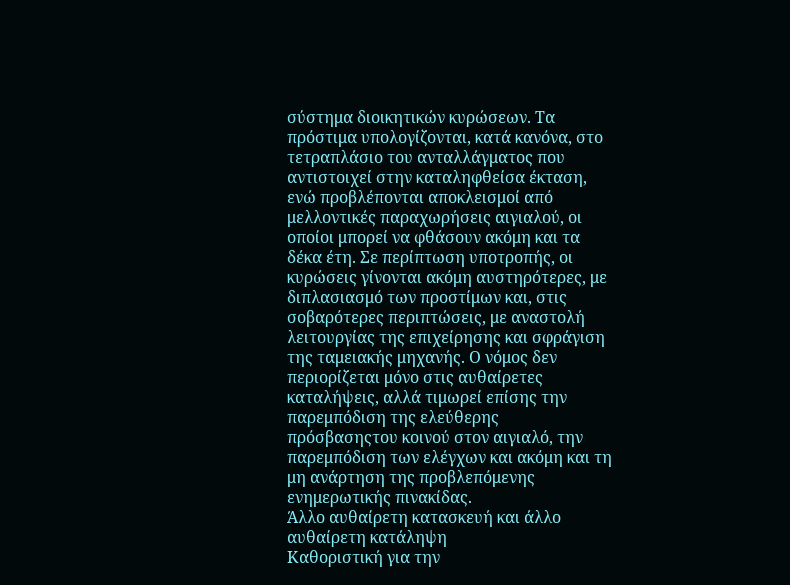σύστημα διοικητικών κυρώσεων. Τα πρόστιμα υπολογίζονται, κατά κανόνα, στο τετραπλάσιο του ανταλλάγματος που αντιστοιχεί στην καταληφθείσα έκταση, ενώ προβλέπονται αποκλεισμοί από μελλοντικές παραχωρήσεις αιγιαλού, οι οποίοι μπορεί να φθάσουν ακόμη και τα δέκα έτη. Σε περίπτωση υποτροπής, οι κυρώσεις γίνονται ακόμη αυστηρότερες, με διπλασιασμό των προστίμων και, στις σοβαρότερες περιπτώσεις, με αναστολή λειτουργίας της επιχείρησης και σφράγιση της ταμειακής μηχανής. Ο νόμος δεν περιορίζεται μόνο στις αυθαίρετες καταλήψεις, αλλά τιμωρεί επίσης την παρεμπόδιση της ελεύθερης πρόσβασηςτου κοινού στον αιγιαλό, την παρεμπόδιση των ελέγχων και ακόμη και τη μη ανάρτηση της προβλεπόμενης ενημερωτικής πινακίδας.
Άλλο αυθαίρετη κατασκευή και άλλο αυθαίρετη κατάληψη
Καθοριστική για την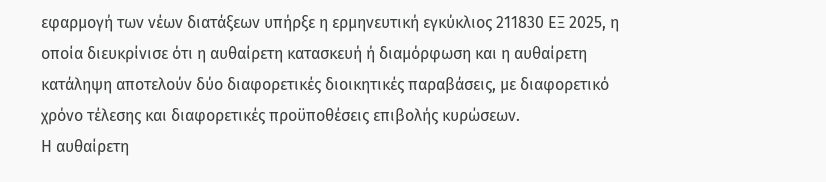εφαρμογή των νέων διατάξεων υπήρξε η ερμηνευτική εγκύκλιος 211830 ΕΞ 2025, η οποία διευκρίνισε ότι η αυθαίρετη κατασκευή ή διαμόρφωση και η αυθαίρετη κατάληψη αποτελούν δύο διαφορετικές διοικητικές παραβάσεις, με διαφορετικό χρόνο τέλεσης και διαφορετικές προϋποθέσεις επιβολής κυρώσεων.
Η αυθαίρετη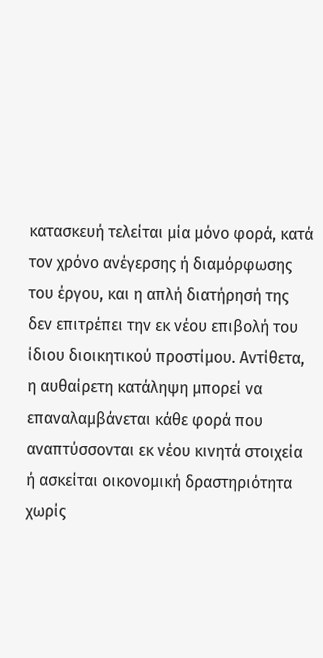κατασκευή τελείται μία μόνο φορά, κατά τον χρόνο ανέγερσης ή διαμόρφωσης του έργου, και η απλή διατήρησή της δεν επιτρέπει την εκ νέου επιβολή του ίδιου διοικητικού προστίμου. Αντίθετα, η αυθαίρετη κατάληψη μπορεί να επαναλαμβάνεται κάθε φορά που αναπτύσσονται εκ νέου κινητά στοιχεία ή ασκείται οικονομική δραστηριότητα χωρίς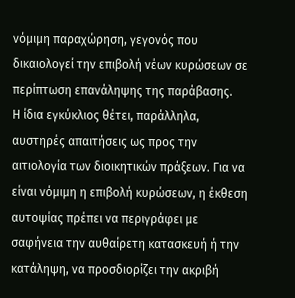νόμιμη παραχώρηση, γεγονός που δικαιολογεί την επιβολή νέων κυρώσεων σε περίπτωση επανάληψης της παράβασης.
Η ίδια εγκύκλιος θέτει, παράλληλα, αυστηρές απαιτήσεις ως προς την αιτιολογία των διοικητικών πράξεων. Για να είναι νόμιμη η επιβολή κυρώσεων, η έκθεση αυτοψίας πρέπει να περιγράφει με σαφήνεια την αυθαίρετη κατασκευή ή την κατάληψη, να προσδιορίζει την ακριβή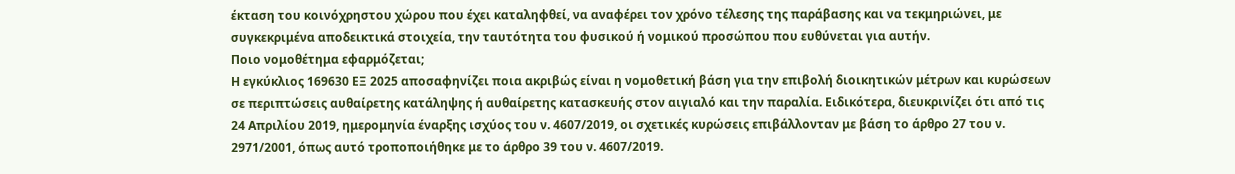έκταση του κοινόχρηστου χώρου που έχει καταληφθεί, να αναφέρει τον χρόνο τέλεσης της παράβασης και να τεκμηριώνει, με συγκεκριμένα αποδεικτικά στοιχεία, την ταυτότητα του φυσικού ή νομικού προσώπου που ευθύνεται για αυτήν.
Ποιο νομοθέτημα εφαρμόζεται;
Η εγκύκλιος 169630 ΕΞ 2025 αποσαφηνίζει ποια ακριβώς είναι η νομοθετική βάση για την επιβολή διοικητικών μέτρων και κυρώσεων σε περιπτώσεις αυθαίρετης κατάληψης ή αυθαίρετης κατασκευής στον αιγιαλό και την παραλία. Ειδικότερα, διευκρινίζει ότι από τις 24 Απριλίου 2019, ημερομηνία έναρξης ισχύος του ν. 4607/2019, οι σχετικές κυρώσεις επιβάλλονταν με βάση το άρθρο 27 του ν. 2971/2001, όπως αυτό τροποποιήθηκε με το άρθρο 39 του ν. 4607/2019.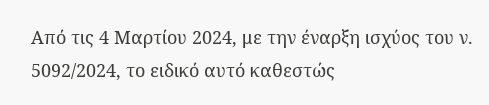Από τις 4 Μαρτίου 2024, με την έναρξη ισχύος του ν. 5092/2024, το ειδικό αυτό καθεστώς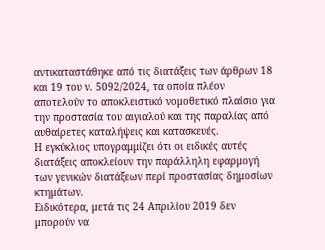αντικαταστάθηκε από τις διατάξεις των άρθρων 18 και 19 του ν. 5092/2024, τα οποία πλέον αποτελούν το αποκλειστικό νομοθετικό πλαίσιο για την προστασία του αιγιαλού και της παραλίας από αυθαίρετες καταλήψεις και κατασκευές.
Η εγκύκλιος υπογραμμίζει ότι οι ειδικές αυτές διατάξεις αποκλείουν την παράλληλη εφαρμογή των γενικών διατάξεων περί προστασίας δημοσίων κτημάτων.
Ειδικότερα, μετά τις 24 Απριλίου 2019 δεν μπορούν να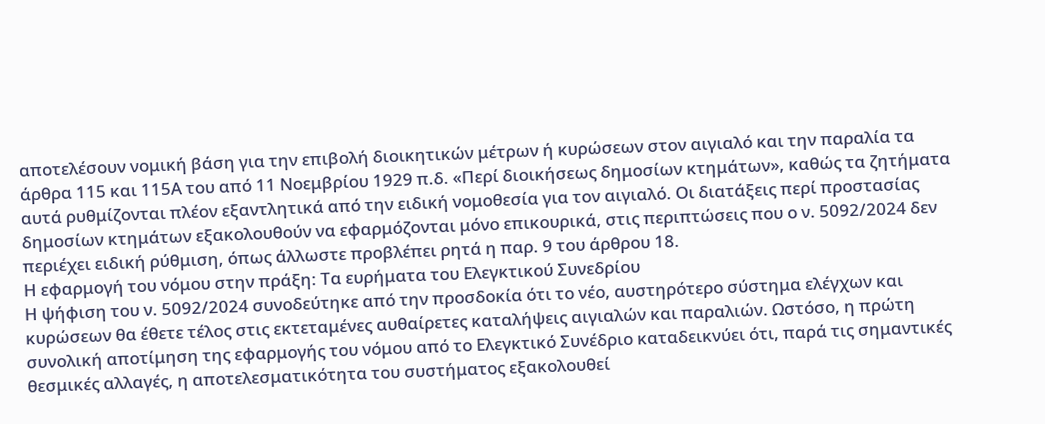αποτελέσουν νομική βάση για την επιβολή διοικητικών μέτρων ή κυρώσεων στον αιγιαλό και την παραλία τα άρθρα 115 και 115Α του από 11 Νοεμβρίου 1929 π.δ. «Περί διοικήσεως δημοσίων κτημάτων», καθώς τα ζητήματα αυτά ρυθμίζονται πλέον εξαντλητικά από την ειδική νομοθεσία για τον αιγιαλό. Οι διατάξεις περί προστασίας δημοσίων κτημάτων εξακολουθούν να εφαρμόζονται μόνο επικουρικά, στις περιπτώσεις που ο ν. 5092/2024 δεν περιέχει ειδική ρύθμιση, όπως άλλωστε προβλέπει ρητά η παρ. 9 του άρθρου 18.
Η εφαρμογή του νόμου στην πράξη: Τα ευρήματα του Ελεγκτικού Συνεδρίου
Η ψήφιση του ν. 5092/2024 συνοδεύτηκε από την προσδοκία ότι το νέο, αυστηρότερο σύστημα ελέγχων και κυρώσεων θα έθετε τέλος στις εκτεταμένες αυθαίρετες καταλήψεις αιγιαλών και παραλιών. Ωστόσο, η πρώτη συνολική αποτίμηση της εφαρμογής του νόμου από το Ελεγκτικό Συνέδριο καταδεικνύει ότι, παρά τις σημαντικές θεσμικές αλλαγές, η αποτελεσματικότητα του συστήματος εξακολουθεί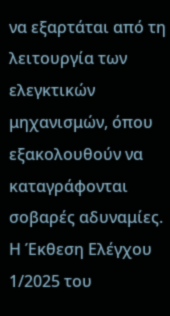να εξαρτάται από τη λειτουργία των ελεγκτικών μηχανισμών, όπου εξακολουθούν να καταγράφονται σοβαρές αδυναμίες.
Η Έκθεση Ελέγχου 1/2025 του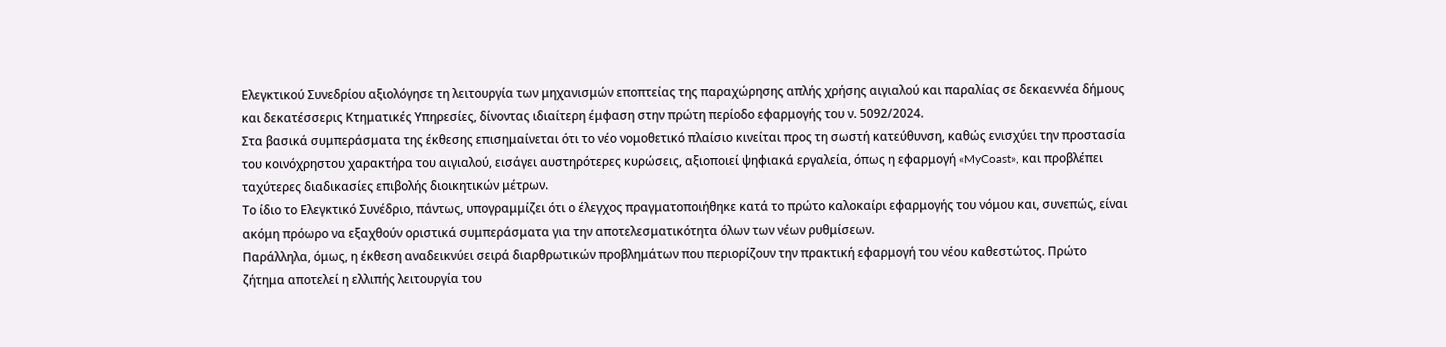Ελεγκτικού Συνεδρίου αξιολόγησε τη λειτουργία των μηχανισμών εποπτείας της παραχώρησης απλής χρήσης αιγιαλού και παραλίας σε δεκαεννέα δήμους και δεκατέσσερις Κτηματικές Υπηρεσίες, δίνοντας ιδιαίτερη έμφαση στην πρώτη περίοδο εφαρμογής του ν. 5092/2024.
Στα βασικά συμπεράσματα της έκθεσης επισημαίνεται ότι το νέο νομοθετικό πλαίσιο κινείται προς τη σωστή κατεύθυνση, καθώς ενισχύει την προστασία του κοινόχρηστου χαρακτήρα του αιγιαλού, εισάγει αυστηρότερες κυρώσεις, αξιοποιεί ψηφιακά εργαλεία, όπως η εφαρμογή «MyCoast», και προβλέπει ταχύτερες διαδικασίες επιβολής διοικητικών μέτρων.
Το ίδιο το Ελεγκτικό Συνέδριο, πάντως, υπογραμμίζει ότι ο έλεγχος πραγματοποιήθηκε κατά το πρώτο καλοκαίρι εφαρμογής του νόμου και, συνεπώς, είναι ακόμη πρόωρο να εξαχθούν οριστικά συμπεράσματα για την αποτελεσματικότητα όλων των νέων ρυθμίσεων.
Παράλληλα, όμως, η έκθεση αναδεικνύει σειρά διαρθρωτικών προβλημάτων που περιορίζουν την πρακτική εφαρμογή του νέου καθεστώτος. Πρώτο ζήτημα αποτελεί η ελλιπής λειτουργία του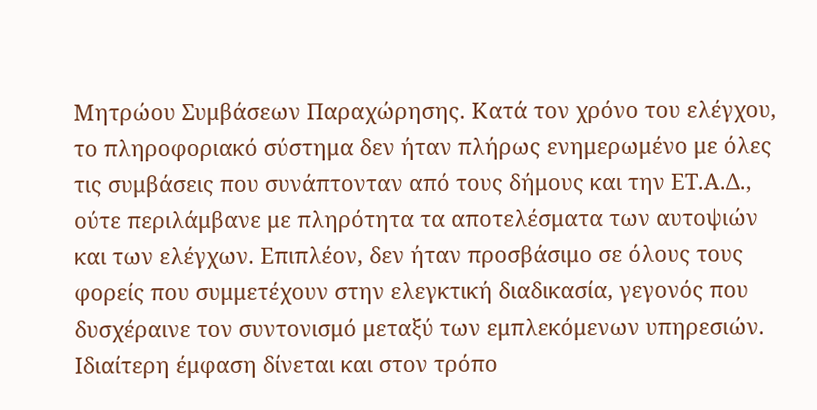Μητρώου Συμβάσεων Παραχώρησης. Κατά τον χρόνο του ελέγχου, το πληροφοριακό σύστημα δεν ήταν πλήρως ενημερωμένο με όλες τις συμβάσεις που συνάπτονταν από τους δήμους και την ΕΤ.Α.Δ., ούτε περιλάμβανε με πληρότητα τα αποτελέσματα των αυτοψιών και των ελέγχων. Επιπλέον, δεν ήταν προσβάσιμο σε όλους τους φορείς που συμμετέχουν στην ελεγκτική διαδικασία, γεγονός που δυσχέραινε τον συντονισμό μεταξύ των εμπλεκόμενων υπηρεσιών.
Ιδιαίτερη έμφαση δίνεται και στον τρόπο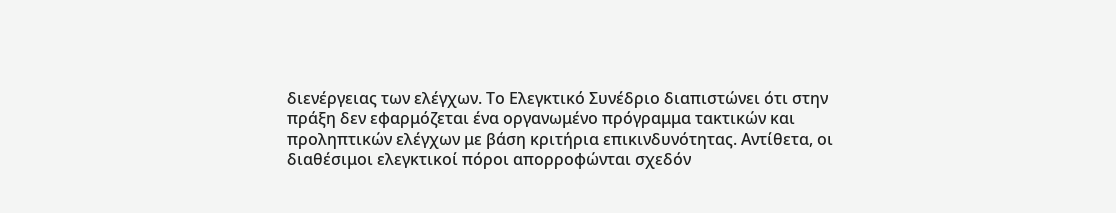διενέργειας των ελέγχων. Το Ελεγκτικό Συνέδριο διαπιστώνει ότι στην πράξη δεν εφαρμόζεται ένα οργανωμένο πρόγραμμα τακτικών και προληπτικών ελέγχων με βάση κριτήρια επικινδυνότητας. Αντίθετα, οι διαθέσιμοι ελεγκτικοί πόροι απορροφώνται σχεδόν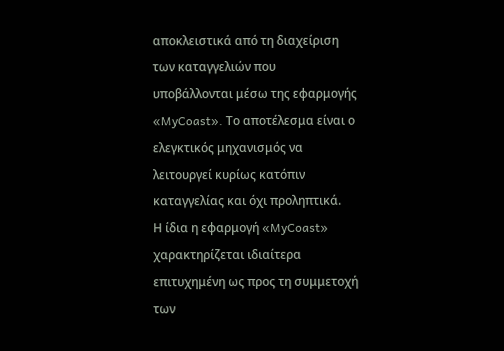αποκλειστικά από τη διαχείριση των καταγγελιών που υποβάλλονται μέσω της εφαρμογής «MyCoast». Το αποτέλεσμα είναι ο ελεγκτικός μηχανισμός να λειτουργεί κυρίως κατόπιν καταγγελίας και όχι προληπτικά.
Η ίδια η εφαρμογή «MyCoast» χαρακτηρίζεται ιδιαίτερα επιτυχημένη ως προς τη συμμετοχή των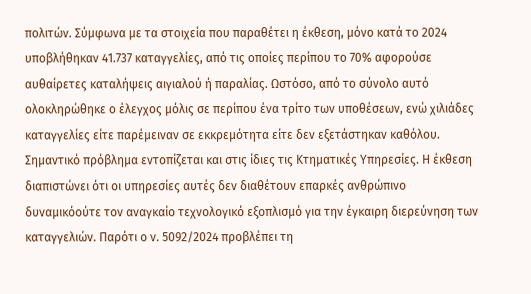πολιτών. Σύμφωνα με τα στοιχεία που παραθέτει η έκθεση, μόνο κατά το 2024 υποβλήθηκαν 41.737 καταγγελίες, από τις οποίες περίπου το 70% αφορούσε αυθαίρετες καταλήψεις αιγιαλού ή παραλίας. Ωστόσο, από το σύνολο αυτό ολοκληρώθηκε ο έλεγχος μόλις σε περίπου ένα τρίτο των υποθέσεων, ενώ χιλιάδες καταγγελίες είτε παρέμειναν σε εκκρεμότητα είτε δεν εξετάστηκαν καθόλου.
Σημαντικό πρόβλημα εντοπίζεται και στις ίδιες τις Κτηματικές Υπηρεσίες. Η έκθεση διαπιστώνει ότι οι υπηρεσίες αυτές δεν διαθέτουν επαρκές ανθρώπινο δυναμικόούτε τον αναγκαίο τεχνολογικό εξοπλισμό για την έγκαιρη διερεύνηση των καταγγελιών. Παρότι ο ν. 5092/2024 προβλέπει τη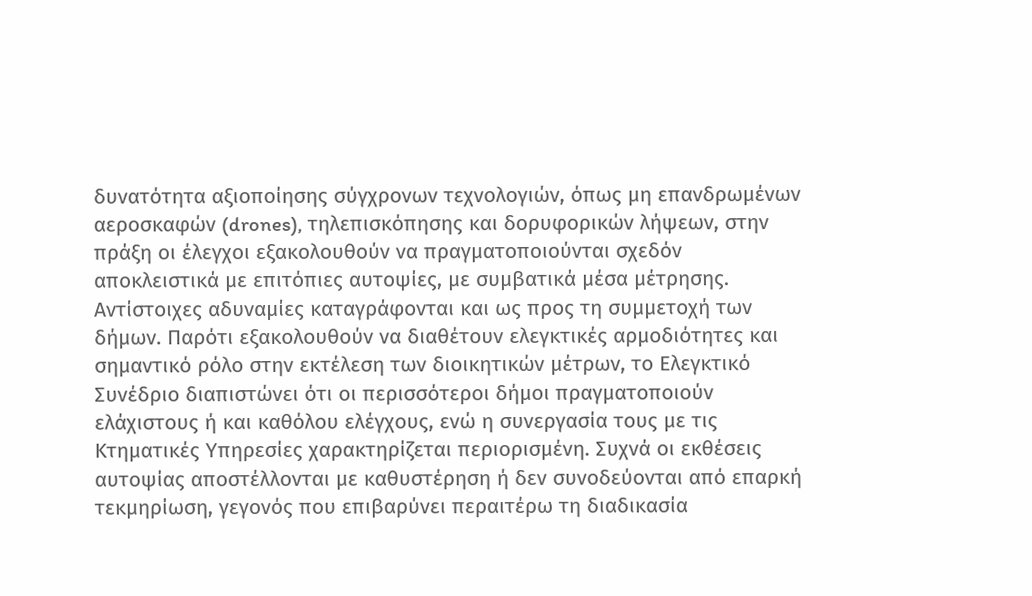δυνατότητα αξιοποίησης σύγχρονων τεχνολογιών, όπως μη επανδρωμένων αεροσκαφών (drones), τηλεπισκόπησης και δορυφορικών λήψεων, στην πράξη οι έλεγχοι εξακολουθούν να πραγματοποιούνται σχεδόν αποκλειστικά με επιτόπιες αυτοψίες, με συμβατικά μέσα μέτρησης.
Αντίστοιχες αδυναμίες καταγράφονται και ως προς τη συμμετοχή των δήμων. Παρότι εξακολουθούν να διαθέτουν ελεγκτικές αρμοδιότητες και σημαντικό ρόλο στην εκτέλεση των διοικητικών μέτρων, το Ελεγκτικό Συνέδριο διαπιστώνει ότι οι περισσότεροι δήμοι πραγματοποιούν ελάχιστους ή και καθόλου ελέγχους, ενώ η συνεργασία τους με τις Κτηματικές Υπηρεσίες χαρακτηρίζεται περιορισμένη. Συχνά οι εκθέσεις αυτοψίας αποστέλλονται με καθυστέρηση ή δεν συνοδεύονται από επαρκή τεκμηρίωση, γεγονός που επιβαρύνει περαιτέρω τη διαδικασία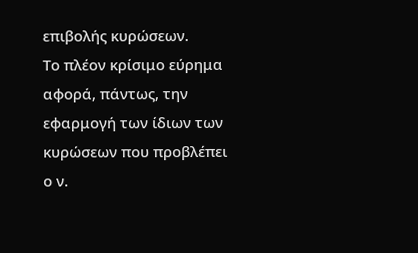επιβολής κυρώσεων.
Το πλέον κρίσιμο εύρημα αφορά, πάντως, την εφαρμογή των ίδιων των κυρώσεων που προβλέπει ο ν.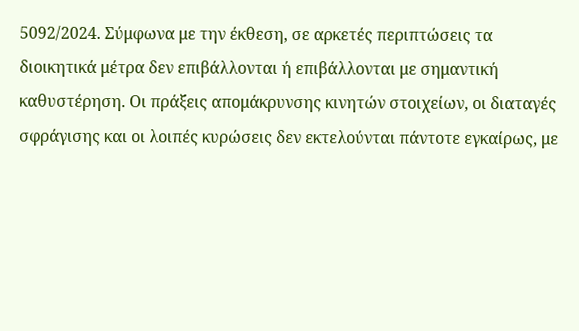5092/2024. Σύμφωνα με την έκθεση, σε αρκετές περιπτώσεις τα διοικητικά μέτρα δεν επιβάλλονται ή επιβάλλονται με σημαντική καθυστέρηση. Οι πράξεις απομάκρυνσης κινητών στοιχείων, οι διαταγές σφράγισης και οι λοιπές κυρώσεις δεν εκτελούνται πάντοτε εγκαίρως, με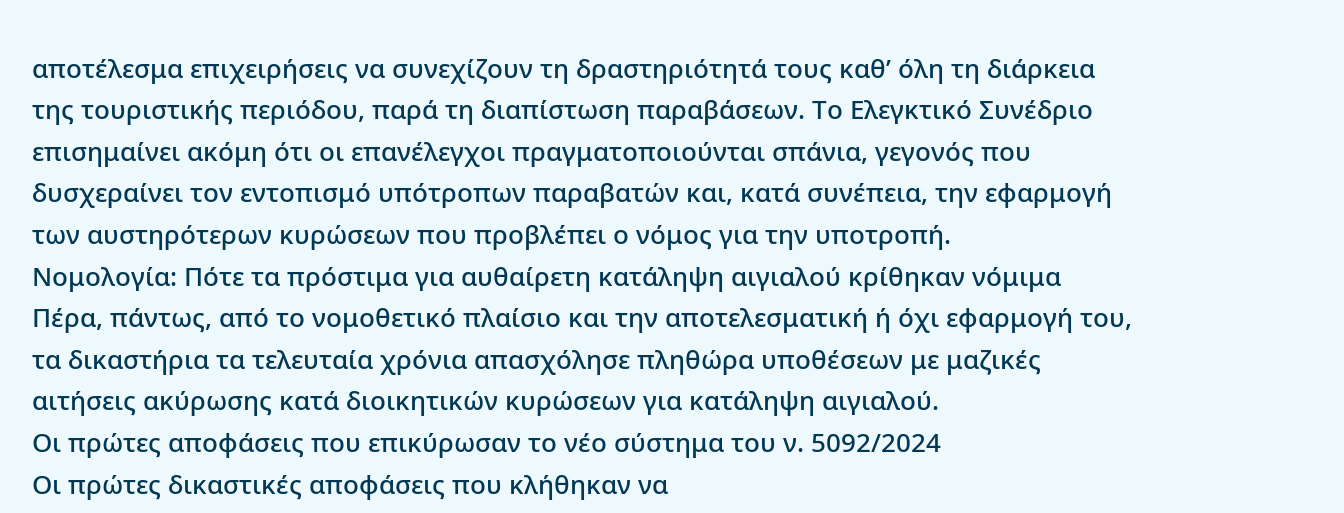αποτέλεσμα επιχειρήσεις να συνεχίζουν τη δραστηριότητά τους καθ’ όλη τη διάρκεια της τουριστικής περιόδου, παρά τη διαπίστωση παραβάσεων. Το Ελεγκτικό Συνέδριο επισημαίνει ακόμη ότι οι επανέλεγχοι πραγματοποιούνται σπάνια, γεγονός που δυσχεραίνει τον εντοπισμό υπότροπων παραβατών και, κατά συνέπεια, την εφαρμογή των αυστηρότερων κυρώσεων που προβλέπει ο νόμος για την υποτροπή.
Νομολογία: Πότε τα πρόστιμα για αυθαίρετη κατάληψη αιγιαλού κρίθηκαν νόμιμα
Πέρα, πάντως, από το νομοθετικό πλαίσιο και την αποτελεσματική ή όχι εφαρμογή του, τα δικαστήρια τα τελευταία χρόνια απασχόλησε πληθώρα υποθέσεων με μαζικές αιτήσεις ακύρωσης κατά διοικητικών κυρώσεων για κατάληψη αιγιαλού.
Οι πρώτες αποφάσεις που επικύρωσαν το νέο σύστημα του ν. 5092/2024
Οι πρώτες δικαστικές αποφάσεις που κλήθηκαν να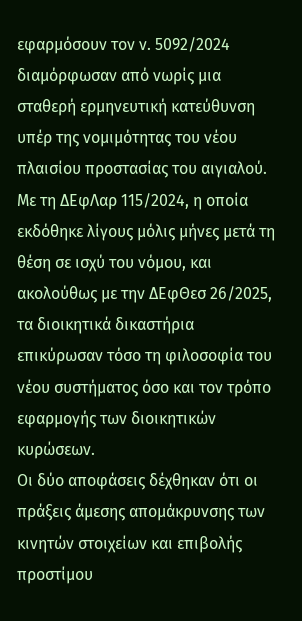εφαρμόσουν τον ν. 5092/2024 διαμόρφωσαν από νωρίς μια σταθερή ερμηνευτική κατεύθυνση υπέρ της νομιμότητας του νέου πλαισίου προστασίας του αιγιαλού. Με τη ΔΕφΛαρ 115/2024, η οποία εκδόθηκε λίγους μόλις μήνες μετά τη θέση σε ισχύ του νόμου, και ακολούθως με την ΔΕφΘεσ 26/2025, τα διοικητικά δικαστήρια επικύρωσαν τόσο τη φιλοσοφία του νέου συστήματος όσο και τον τρόπο εφαρμογής των διοικητικών κυρώσεων.
Οι δύο αποφάσεις δέχθηκαν ότι οι πράξεις άμεσης απομάκρυνσης των κινητών στοιχείων και επιβολής προστίμου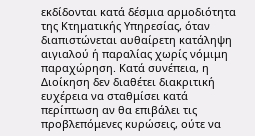εκδίδονται κατά δέσμια αρμοδιότητα της Κτηματικής Υπηρεσίας, όταν διαπιστώνεται αυθαίρετη κατάληψη αιγιαλού ή παραλίας χωρίς νόμιμη παραχώρηση. Κατά συνέπεια, η Διοίκηση δεν διαθέτει διακριτική ευχέρεια να σταθμίσει κατά περίπτωση αν θα επιβάλει τις προβλεπόμενες κυρώσεις, ούτε να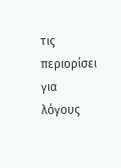τις περιορίσει για λόγους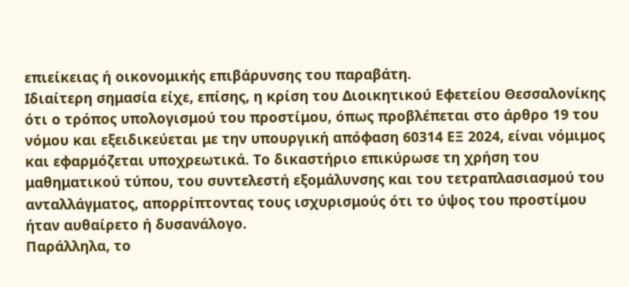επιείκειας ή οικονομικής επιβάρυνσης του παραβάτη.
Ιδιαίτερη σημασία είχε, επίσης, η κρίση του Διοικητικού Εφετείου Θεσσαλονίκης ότι ο τρόπος υπολογισμού του προστίμου, όπως προβλέπεται στο άρθρο 19 του νόμου και εξειδικεύεται με την υπουργική απόφαση 60314 ΕΞ 2024, είναι νόμιμος και εφαρμόζεται υποχρεωτικά. Το δικαστήριο επικύρωσε τη χρήση του μαθηματικού τύπου, του συντελεστή εξομάλυνσης και του τετραπλασιασμού του ανταλλάγματος, απορρίπτοντας τους ισχυρισμούς ότι το ύψος του προστίμου ήταν αυθαίρετο ή δυσανάλογο.
Παράλληλα, το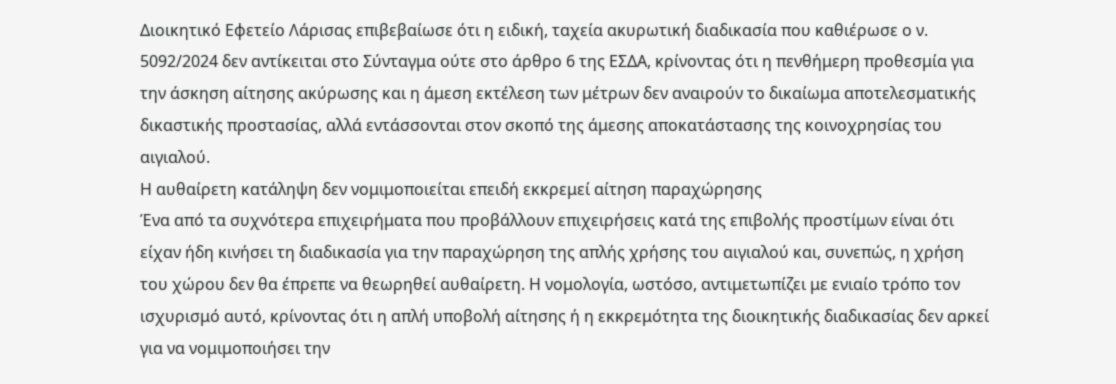Διοικητικό Εφετείο Λάρισας επιβεβαίωσε ότι η ειδική, ταχεία ακυρωτική διαδικασία που καθιέρωσε ο ν. 5092/2024 δεν αντίκειται στο Σύνταγμα ούτε στο άρθρο 6 της ΕΣΔΑ, κρίνοντας ότι η πενθήμερη προθεσμία για την άσκηση αίτησης ακύρωσης και η άμεση εκτέλεση των μέτρων δεν αναιρούν το δικαίωμα αποτελεσματικής δικαστικής προστασίας, αλλά εντάσσονται στον σκοπό της άμεσης αποκατάστασης της κοινοχρησίας του αιγιαλού.
Η αυθαίρετη κατάληψη δεν νομιμοποιείται επειδή εκκρεμεί αίτηση παραχώρησης
Ένα από τα συχνότερα επιχειρήματα που προβάλλουν επιχειρήσεις κατά της επιβολής προστίμων είναι ότι είχαν ήδη κινήσει τη διαδικασία για την παραχώρηση της απλής χρήσης του αιγιαλού και, συνεπώς, η χρήση του χώρου δεν θα έπρεπε να θεωρηθεί αυθαίρετη. Η νομολογία, ωστόσο, αντιμετωπίζει με ενιαίο τρόπο τον ισχυρισμό αυτό, κρίνοντας ότι η απλή υποβολή αίτησης ή η εκκρεμότητα της διοικητικής διαδικασίας δεν αρκεί για να νομιμοποιήσει την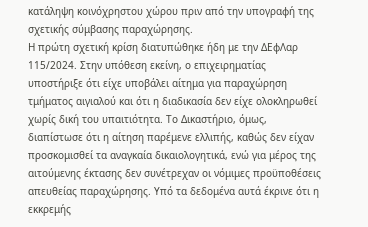κατάληψη κοινόχρηστου χώρου πριν από την υπογραφή της σχετικής σύμβασης παραχώρησης.
Η πρώτη σχετική κρίση διατυπώθηκε ήδη με την ΔΕφΛαρ 115/2024. Στην υπόθεση εκείνη, ο επιχειρηματίας υποστήριξε ότι είχε υποβάλει αίτημα για παραχώρηση τμήματος αιγιαλού και ότι η διαδικασία δεν είχε ολοκληρωθεί χωρίς δική του υπαιτιότητα. Το Δικαστήριο, όμως, διαπίστωσε ότι η αίτηση παρέμενε ελλιπής, καθώς δεν είχαν προσκομισθεί τα αναγκαία δικαιολογητικά, ενώ για μέρος της αιτούμενης έκτασης δεν συνέτρεχαν οι νόμιμες προϋποθέσεις απευθείας παραχώρησης. Υπό τα δεδομένα αυτά έκρινε ότι η εκκρεμής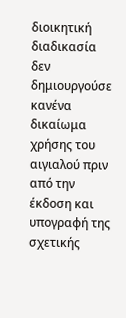διοικητική διαδικασία δεν δημιουργούσε κανένα δικαίωμα χρήσης του αιγιαλού πριν από την έκδοση και υπογραφή της σχετικής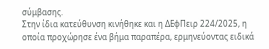σύμβασης.
Στην ίδια κατεύθυνση κινήθηκε και η ΔΕφΠειρ 224/2025, η οποία προχώρησε ένα βήμα παραπέρα, ερμηνεύοντας ειδικά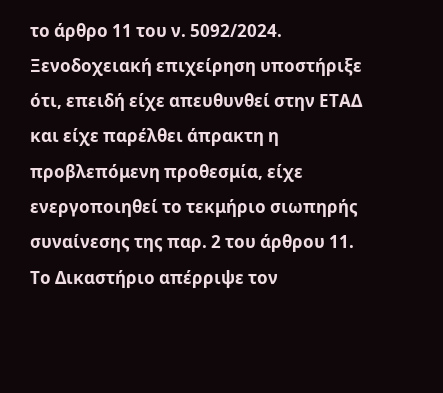το άρθρο 11 του ν. 5092/2024. Ξενοδοχειακή επιχείρηση υποστήριξε ότι, επειδή είχε απευθυνθεί στην ΕΤΑΔ και είχε παρέλθει άπρακτη η προβλεπόμενη προθεσμία, είχε ενεργοποιηθεί το τεκμήριο σιωπηρής συναίνεσης της παρ. 2 του άρθρου 11. Το Δικαστήριο απέρριψε τον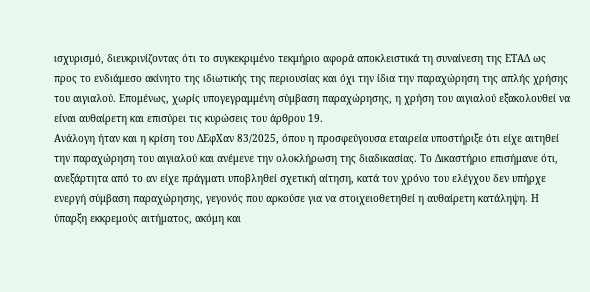ισχυρισμό, διευκρινίζοντας ότι το συγκεκριμένο τεκμήριο αφορά αποκλειστικά τη συναίνεση της ΕΤΑΔ ως προς το ενδιάμεσο ακίνητο της ιδιωτικής της περιουσίας και όχι την ίδια την παραχώρηση της απλής χρήσης του αιγιαλού. Επομένως, χωρίς υπογεγραμμένη σύμβαση παραχώρησης, η χρήση του αιγιαλού εξακολουθεί να είναι αυθαίρετη και επισύρει τις κυρώσεις του άρθρου 19.
Ανάλογη ήταν και η κρίση του ΔΕφΧαν 83/2025, όπου η προσφεύγουσα εταιρεία υποστήριξε ότι είχε αιτηθεί την παραχώρηση του αιγιαλού και ανέμενε την ολοκλήρωση της διαδικασίας. Το Δικαστήριο επισήμανε ότι, ανεξάρτητα από το αν είχε πράγματι υποβληθεί σχετική αίτηση, κατά τον χρόνο του ελέγχου δεν υπήρχε ενεργή σύμβαση παραχώρησης, γεγονός που αρκούσε για να στοιχειοθετηθεί η αυθαίρετη κατάληψη. Η ύπαρξη εκκρεμούς αιτήματος, ακόμη και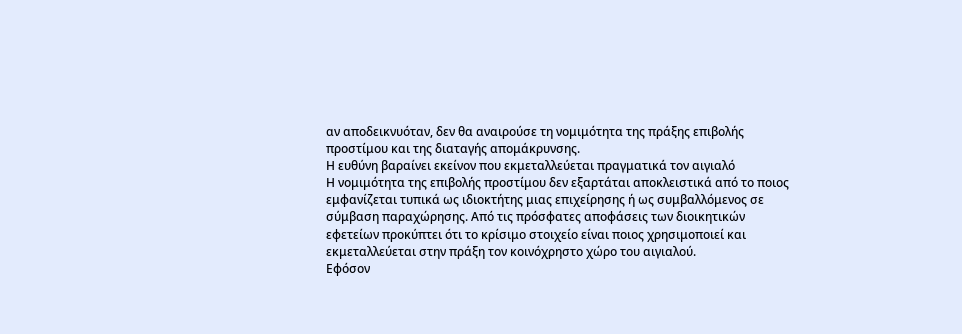αν αποδεικνυόταν, δεν θα αναιρούσε τη νομιμότητα της πράξης επιβολής προστίμου και της διαταγής απομάκρυνσης.
Η ευθύνη βαραίνει εκείνον που εκμεταλλεύεται πραγματικά τον αιγιαλό
Η νομιμότητα της επιβολής προστίμου δεν εξαρτάται αποκλειστικά από το ποιος εμφανίζεται τυπικά ως ιδιοκτήτης μιας επιχείρησης ή ως συμβαλλόμενος σε σύμβαση παραχώρησης. Από τις πρόσφατες αποφάσεις των διοικητικών εφετείων προκύπτει ότι το κρίσιμο στοιχείο είναι ποιος χρησιμοποιεί και εκμεταλλεύεται στην πράξη τον κοινόχρηστο χώρο του αιγιαλού.
Εφόσον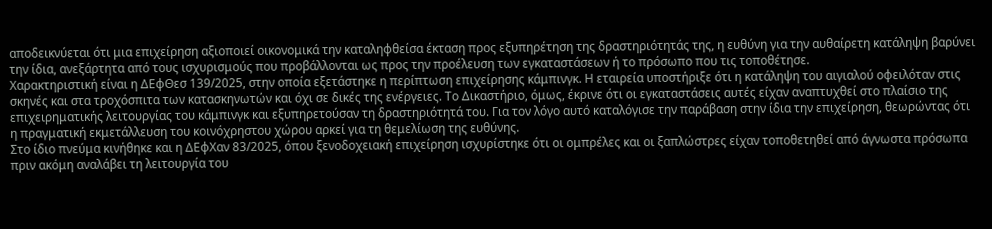αποδεικνύεται ότι μια επιχείρηση αξιοποιεί οικονομικά την καταληφθείσα έκταση προς εξυπηρέτηση της δραστηριότητάς της, η ευθύνη για την αυθαίρετη κατάληψη βαρύνει την ίδια, ανεξάρτητα από τους ισχυρισμούς που προβάλλονται ως προς την προέλευση των εγκαταστάσεων ή το πρόσωπο που τις τοποθέτησε.
Χαρακτηριστική είναι η ΔΕφΘεσ 139/2025, στην οποία εξετάστηκε η περίπτωση επιχείρησης κάμπινγκ. Η εταιρεία υποστήριξε ότι η κατάληψη του αιγιαλού οφειλόταν στις σκηνές και στα τροχόσπιτα των κατασκηνωτών και όχι σε δικές της ενέργειες. Το Δικαστήριο, όμως, έκρινε ότι οι εγκαταστάσεις αυτές είχαν αναπτυχθεί στο πλαίσιο της επιχειρηματικής λειτουργίας του κάμπινγκ και εξυπηρετούσαν τη δραστηριότητά του. Για τον λόγο αυτό καταλόγισε την παράβαση στην ίδια την επιχείρηση, θεωρώντας ότι η πραγματική εκμετάλλευση του κοινόχρηστου χώρου αρκεί για τη θεμελίωση της ευθύνης.
Στο ίδιο πνεύμα κινήθηκε και η ΔΕφΧαν 83/2025, όπου ξενοδοχειακή επιχείρηση ισχυρίστηκε ότι οι ομπρέλες και οι ξαπλώστρες είχαν τοποθετηθεί από άγνωστα πρόσωπα πριν ακόμη αναλάβει τη λειτουργία του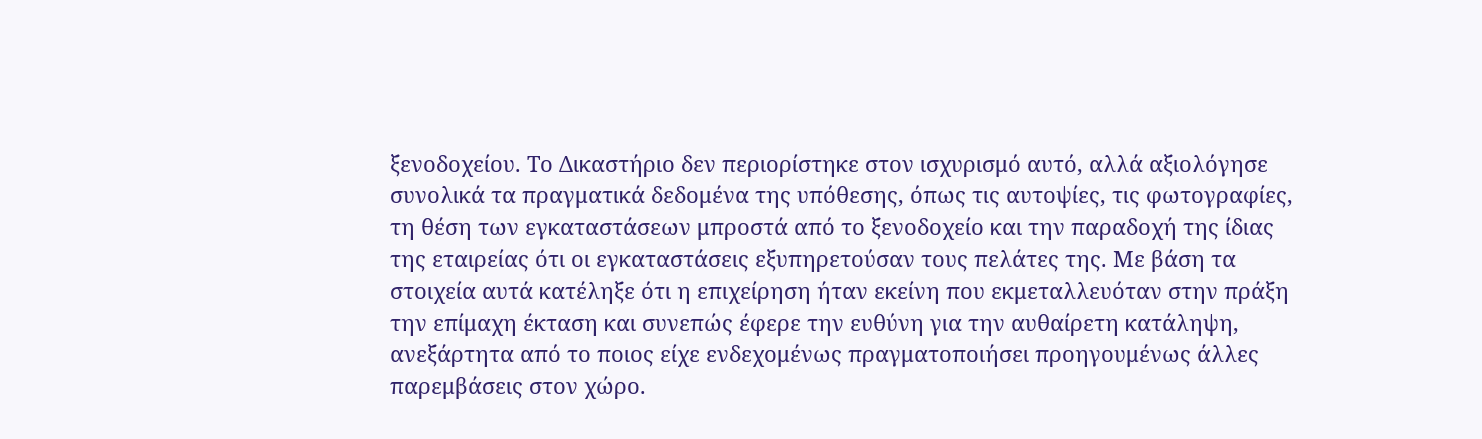ξενοδοχείου. Το Δικαστήριο δεν περιορίστηκε στον ισχυρισμό αυτό, αλλά αξιολόγησε συνολικά τα πραγματικά δεδομένα της υπόθεσης, όπως τις αυτοψίες, τις φωτογραφίες, τη θέση των εγκαταστάσεων μπροστά από το ξενοδοχείο και την παραδοχή της ίδιας της εταιρείας ότι οι εγκαταστάσεις εξυπηρετούσαν τους πελάτες της. Με βάση τα στοιχεία αυτά κατέληξε ότι η επιχείρηση ήταν εκείνη που εκμεταλλευόταν στην πράξη την επίμαχη έκταση και συνεπώς έφερε την ευθύνη για την αυθαίρετη κατάληψη, ανεξάρτητα από το ποιος είχε ενδεχομένως πραγματοποιήσει προηγουμένως άλλες παρεμβάσεις στον χώρο.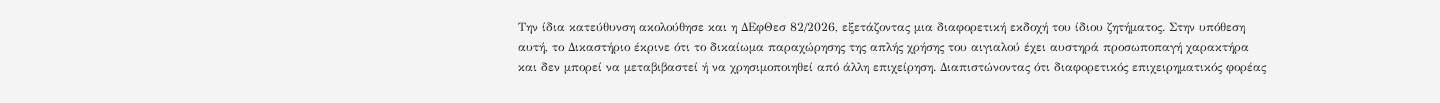Την ίδια κατεύθυνση ακολούθησε και η ΔΕφΘεσ 82/2026, εξετάζοντας μια διαφορετική εκδοχή του ίδιου ζητήματος. Στην υπόθεση αυτή, το Δικαστήριο έκρινε ότι το δικαίωμα παραχώρησης της απλής χρήσης του αιγιαλού έχει αυστηρά προσωποπαγή χαρακτήρα και δεν μπορεί να μεταβιβαστεί ή να χρησιμοποιηθεί από άλλη επιχείρηση. Διαπιστώνοντας ότι διαφορετικός επιχειρηματικός φορέας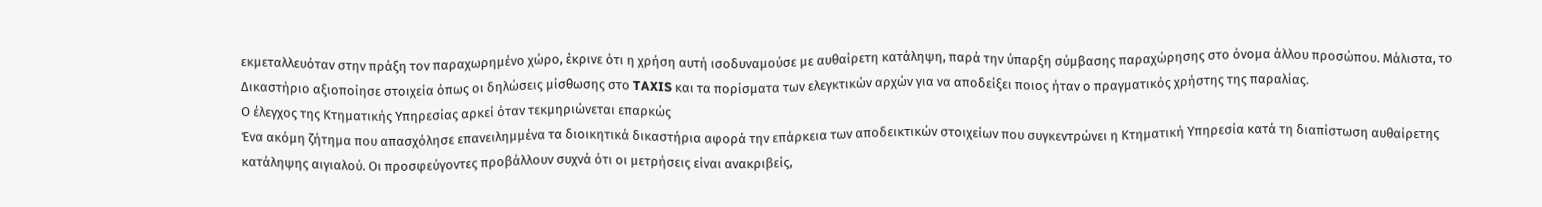εκμεταλλευόταν στην πράξη τον παραχωρημένο χώρο, έκρινε ότι η χρήση αυτή ισοδυναμούσε με αυθαίρετη κατάληψη, παρά την ύπαρξη σύμβασης παραχώρησης στο όνομα άλλου προσώπου. Μάλιστα, το Δικαστήριο αξιοποίησε στοιχεία όπως οι δηλώσεις μίσθωσης στο TAXIS και τα πορίσματα των ελεγκτικών αρχών για να αποδείξει ποιος ήταν ο πραγματικός χρήστης της παραλίας.
Ο έλεγχος της Κτηματικής Υπηρεσίας αρκεί όταν τεκμηριώνεται επαρκώς
Ένα ακόμη ζήτημα που απασχόλησε επανειλημμένα τα διοικητικά δικαστήρια αφορά την επάρκεια των αποδεικτικών στοιχείων που συγκεντρώνει η Κτηματική Υπηρεσία κατά τη διαπίστωση αυθαίρετης κατάληψης αιγιαλού. Οι προσφεύγοντες προβάλλουν συχνά ότι οι μετρήσεις είναι ανακριβείς,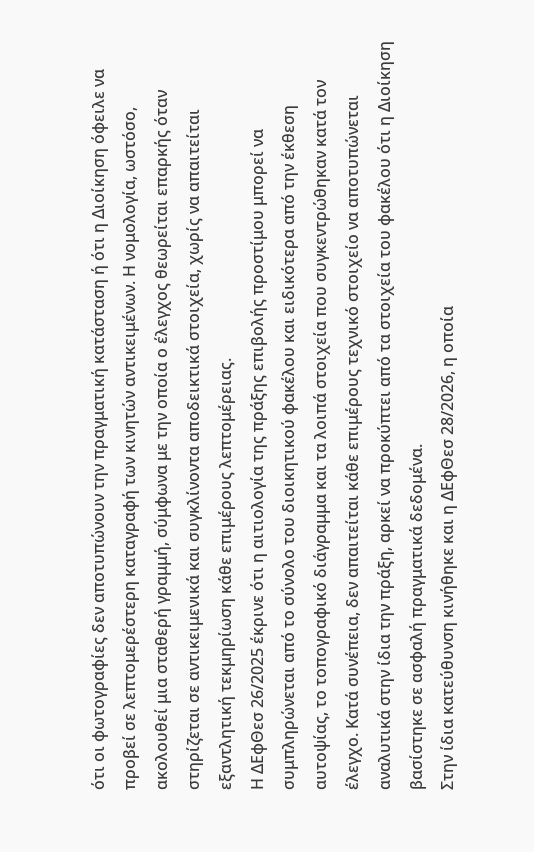ότι οι φωτογραφίες δεν αποτυπώνουν την πραγματική κατάσταση ή ότι η Διοίκηση όφειλε να προβεί σε λεπτομερέστερη καταγραφή των κινητών αντικειμένων. Η νομολογία, ωστόσο, ακολουθεί μια σταθερή γραμμή, σύμφωνα με την οποία ο έλεγχος θεωρείται επαρκής όταν στηρίζεται σε αντικειμενικά και συγκλίνοντα αποδεικτικά στοιχεία, χωρίς να απαιτείται εξαντλητική τεκμηρίωση κάθε επιμέρους λεπτομέρειας.
Η ΔΕφΘεσ 26/2025 έκρινε ότι η αιτιολογία της πράξης επιβολής προστίμου μπορεί να συμπληρώνεται από το σύνολο του διοικητικού φακέλου και ειδικότερα από την έκθεση αυτοψίας, το τοπογραφικό διάγραμμα και τα λοιπά στοιχεία που συγκεντρώθηκαν κατά τον έλεγχο. Κατά συνέπεια, δεν απαιτείται κάθε επιμέρους τεχνικό στοιχείο να αποτυπώνεται αναλυτικά στην ίδια την πράξη, αρκεί να προκύπτει από τα στοιχεία του φακέλου ότι η Διοίκηση βασίστηκε σε ασφαλή πραγματικά δεδομένα.
Στην ίδια κατεύθυνση κινήθηκε και η ΔΕφΘεσ 28/2026, η οποία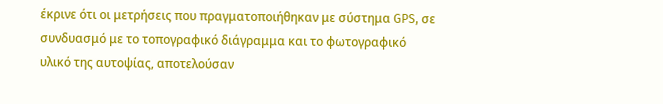έκρινε ότι οι μετρήσεις που πραγματοποιήθηκαν με σύστημα GPS, σε συνδυασμό με το τοπογραφικό διάγραμμα και το φωτογραφικό υλικό της αυτοψίας, αποτελούσαν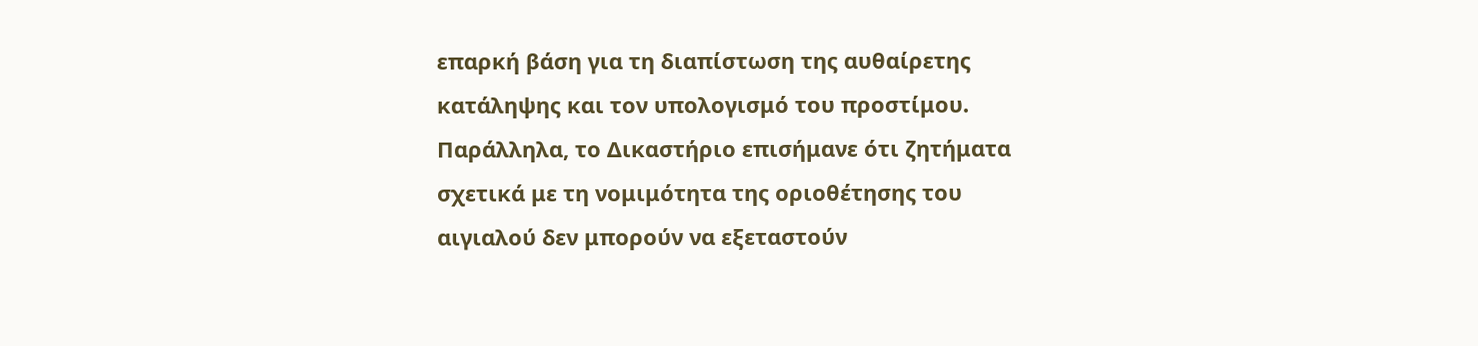επαρκή βάση για τη διαπίστωση της αυθαίρετης κατάληψης και τον υπολογισμό του προστίμου. Παράλληλα, το Δικαστήριο επισήμανε ότι ζητήματα σχετικά με τη νομιμότητα της οριοθέτησης του αιγιαλού δεν μπορούν να εξεταστούν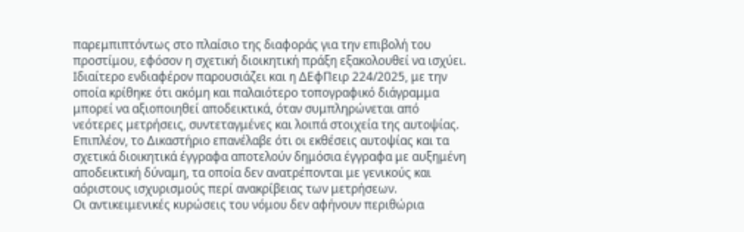παρεμπιπτόντως στο πλαίσιο της διαφοράς για την επιβολή του προστίμου, εφόσον η σχετική διοικητική πράξη εξακολουθεί να ισχύει.
Ιδιαίτερο ενδιαφέρον παρουσιάζει και η ΔΕφΠειρ 224/2025, με την οποία κρίθηκε ότι ακόμη και παλαιότερο τοπογραφικό διάγραμμα μπορεί να αξιοποιηθεί αποδεικτικά, όταν συμπληρώνεται από νεότερες μετρήσεις, συντεταγμένες και λοιπά στοιχεία της αυτοψίας. Επιπλέον, το Δικαστήριο επανέλαβε ότι οι εκθέσεις αυτοψίας και τα σχετικά διοικητικά έγγραφα αποτελούν δημόσια έγγραφα με αυξημένη αποδεικτική δύναμη, τα οποία δεν ανατρέπονται με γενικούς και αόριστους ισχυρισμούς περί ανακρίβειας των μετρήσεων.
Οι αντικειμενικές κυρώσεις του νόμου δεν αφήνουν περιθώρια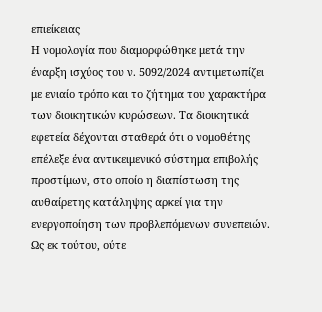επιείκειας
Η νομολογία που διαμορφώθηκε μετά την έναρξη ισχύος του ν. 5092/2024 αντιμετωπίζει με ενιαίο τρόπο και το ζήτημα του χαρακτήρα των διοικητικών κυρώσεων. Τα διοικητικά εφετεία δέχονται σταθερά ότι ο νομοθέτης επέλεξε ένα αντικειμενικό σύστημα επιβολής προστίμων, στο οποίο η διαπίστωση της αυθαίρετης κατάληψης αρκεί για την ενεργοποίηση των προβλεπόμενων συνεπειών. Ως εκ τούτου, ούτε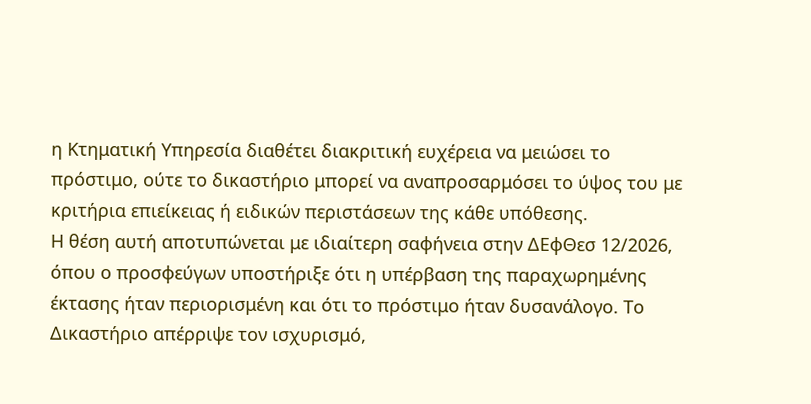η Κτηματική Υπηρεσία διαθέτει διακριτική ευχέρεια να μειώσει το πρόστιμο, ούτε το δικαστήριο μπορεί να αναπροσαρμόσει το ύψος του με κριτήρια επιείκειας ή ειδικών περιστάσεων της κάθε υπόθεσης.
Η θέση αυτή αποτυπώνεται με ιδιαίτερη σαφήνεια στην ΔΕφΘεσ 12/2026, όπου ο προσφεύγων υποστήριξε ότι η υπέρβαση της παραχωρημένης έκτασης ήταν περιορισμένη και ότι το πρόστιμο ήταν δυσανάλογο. Το Δικαστήριο απέρριψε τον ισχυρισμό,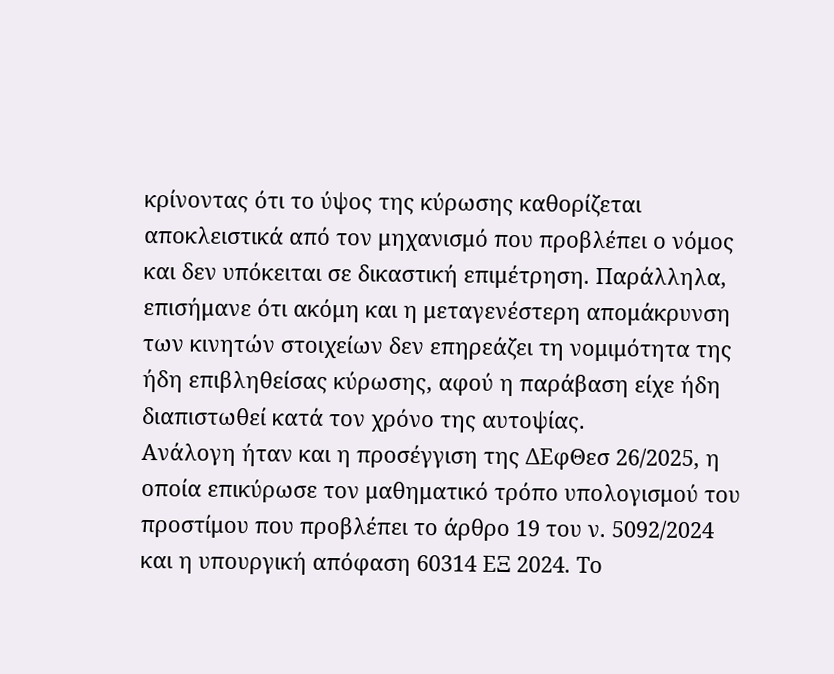κρίνοντας ότι το ύψος της κύρωσης καθορίζεται αποκλειστικά από τον μηχανισμό που προβλέπει ο νόμος και δεν υπόκειται σε δικαστική επιμέτρηση. Παράλληλα, επισήμανε ότι ακόμη και η μεταγενέστερη απομάκρυνση των κινητών στοιχείων δεν επηρεάζει τη νομιμότητα της ήδη επιβληθείσας κύρωσης, αφού η παράβαση είχε ήδη διαπιστωθεί κατά τον χρόνο της αυτοψίας.
Ανάλογη ήταν και η προσέγγιση της ΔΕφΘεσ 26/2025, η οποία επικύρωσε τον μαθηματικό τρόπο υπολογισμού του προστίμου που προβλέπει το άρθρο 19 του ν. 5092/2024 και η υπουργική απόφαση 60314 ΕΞ 2024. Το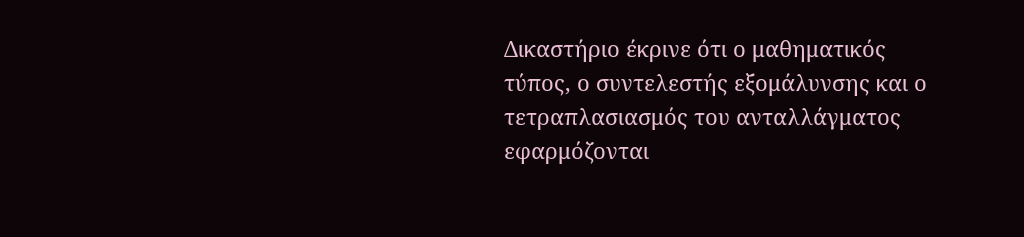Δικαστήριο έκρινε ότι ο μαθηματικός τύπος, ο συντελεστής εξομάλυνσης και ο τετραπλασιασμός του ανταλλάγματος εφαρμόζονται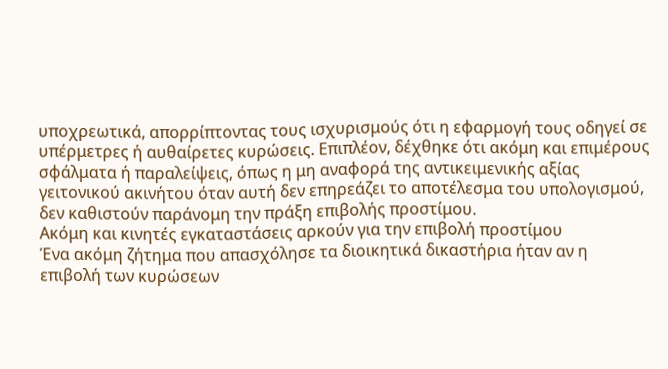υποχρεωτικά, απορρίπτοντας τους ισχυρισμούς ότι η εφαρμογή τους οδηγεί σε υπέρμετρες ή αυθαίρετες κυρώσεις. Επιπλέον, δέχθηκε ότι ακόμη και επιμέρους σφάλματα ή παραλείψεις, όπως η μη αναφορά της αντικειμενικής αξίας γειτονικού ακινήτου όταν αυτή δεν επηρεάζει το αποτέλεσμα του υπολογισμού, δεν καθιστούν παράνομη την πράξη επιβολής προστίμου.
Ακόμη και κινητές εγκαταστάσεις αρκούν για την επιβολή προστίμου
Ένα ακόμη ζήτημα που απασχόλησε τα διοικητικά δικαστήρια ήταν αν η επιβολή των κυρώσεων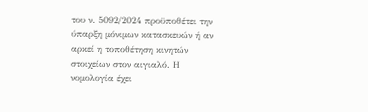του ν. 5092/2024 προϋποθέτει την ύπαρξη μόνιμων κατασκευών ή αν αρκεί η τοποθέτηση κινητών στοιχείων στον αιγιαλό. Η νομολογία έχει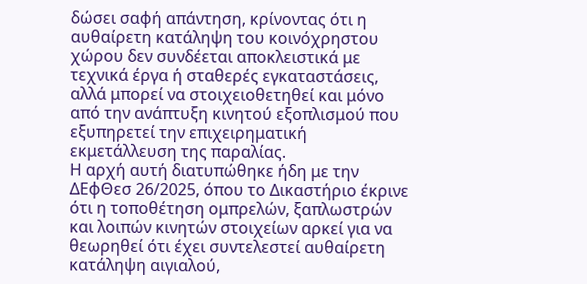δώσει σαφή απάντηση, κρίνοντας ότι η αυθαίρετη κατάληψη του κοινόχρηστου χώρου δεν συνδέεται αποκλειστικά με τεχνικά έργα ή σταθερές εγκαταστάσεις, αλλά μπορεί να στοιχειοθετηθεί και μόνο από την ανάπτυξη κινητού εξοπλισμού που εξυπηρετεί την επιχειρηματική εκμετάλλευση της παραλίας.
Η αρχή αυτή διατυπώθηκε ήδη με την ΔΕφΘεσ 26/2025, όπου το Δικαστήριο έκρινε ότι η τοποθέτηση ομπρελών, ξαπλωστρών και λοιπών κινητών στοιχείων αρκεί για να θεωρηθεί ότι έχει συντελεστεί αυθαίρετη κατάληψη αιγιαλού,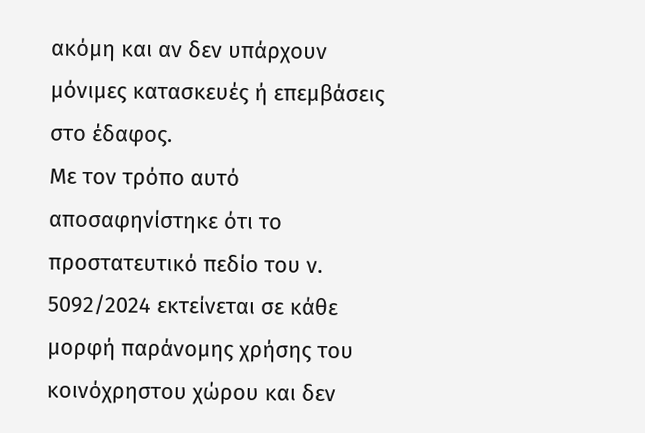ακόμη και αν δεν υπάρχουν μόνιμες κατασκευές ή επεμβάσεις στο έδαφος.
Με τον τρόπο αυτό αποσαφηνίστηκε ότι το προστατευτικό πεδίο του ν. 5092/2024 εκτείνεται σε κάθε μορφή παράνομης χρήσης του κοινόχρηστου χώρου και δεν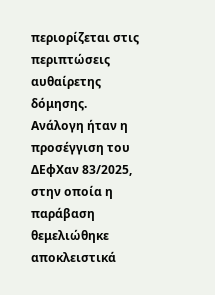περιορίζεται στις περιπτώσεις αυθαίρετης δόμησης.
Ανάλογη ήταν η προσέγγιση του ΔΕφΧαν 83/2025, στην οποία η παράβαση θεμελιώθηκε αποκλειστικά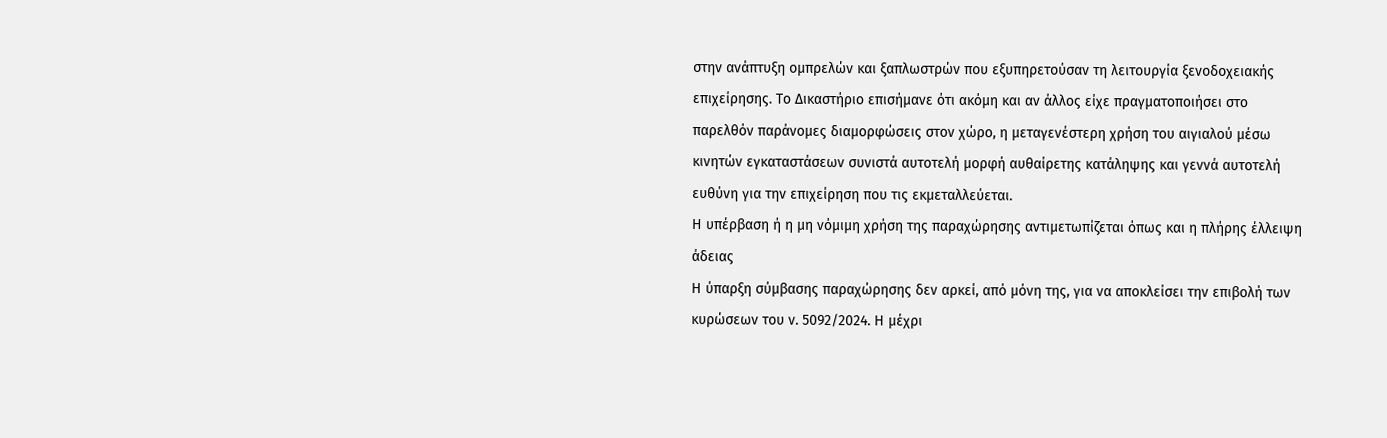στην ανάπτυξη ομπρελών και ξαπλωστρών που εξυπηρετούσαν τη λειτουργία ξενοδοχειακής επιχείρησης. Το Δικαστήριο επισήμανε ότι ακόμη και αν άλλος είχε πραγματοποιήσει στο παρελθόν παράνομες διαμορφώσεις στον χώρο, η μεταγενέστερη χρήση του αιγιαλού μέσω κινητών εγκαταστάσεων συνιστά αυτοτελή μορφή αυθαίρετης κατάληψης και γεννά αυτοτελή ευθύνη για την επιχείρηση που τις εκμεταλλεύεται.
Η υπέρβαση ή η μη νόμιμη χρήση της παραχώρησης αντιμετωπίζεται όπως και η πλήρης έλλειψη άδειας
Η ύπαρξη σύμβασης παραχώρησης δεν αρκεί, από μόνη της, για να αποκλείσει την επιβολή των κυρώσεων του ν. 5092/2024. Η μέχρι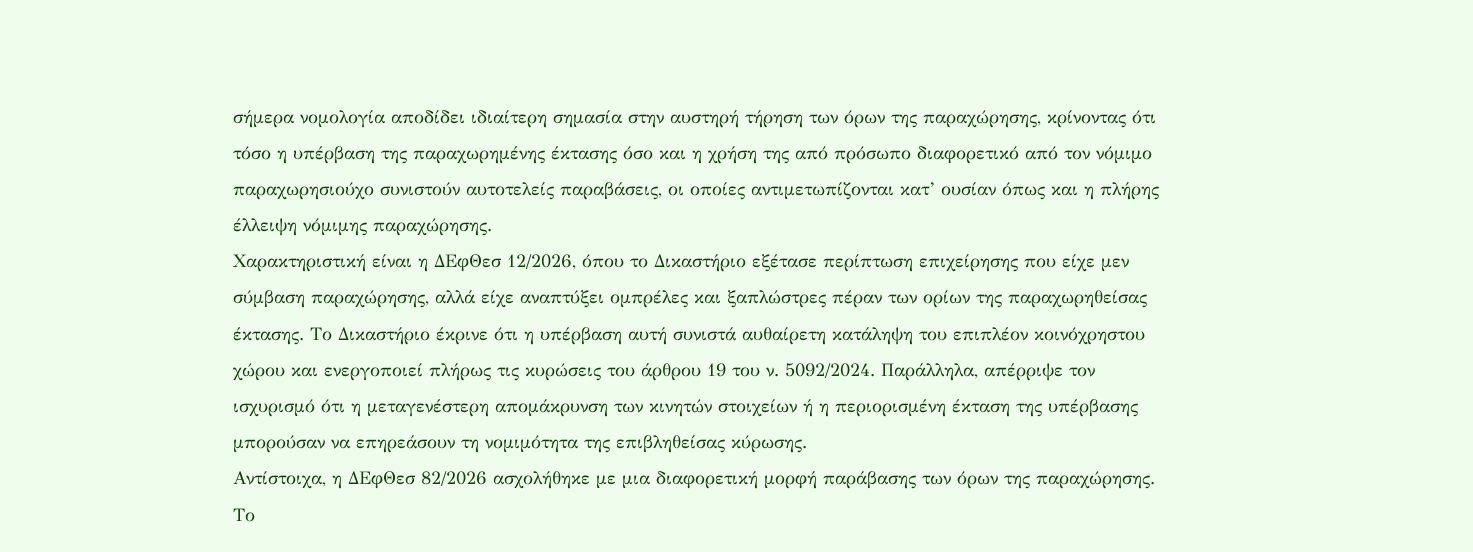σήμερα νομολογία αποδίδει ιδιαίτερη σημασία στην αυστηρή τήρηση των όρων της παραχώρησης, κρίνοντας ότι τόσο η υπέρβαση της παραχωρημένης έκτασης όσο και η χρήση της από πρόσωπο διαφορετικό από τον νόμιμο παραχωρησιούχο συνιστούν αυτοτελείς παραβάσεις, οι οποίες αντιμετωπίζονται κατ’ ουσίαν όπως και η πλήρης έλλειψη νόμιμης παραχώρησης.
Χαρακτηριστική είναι η ΔΕφΘεσ 12/2026, όπου το Δικαστήριο εξέτασε περίπτωση επιχείρησης που είχε μεν σύμβαση παραχώρησης, αλλά είχε αναπτύξει ομπρέλες και ξαπλώστρες πέραν των ορίων της παραχωρηθείσας έκτασης. Το Δικαστήριο έκρινε ότι η υπέρβαση αυτή συνιστά αυθαίρετη κατάληψη του επιπλέον κοινόχρηστου χώρου και ενεργοποιεί πλήρως τις κυρώσεις του άρθρου 19 του ν. 5092/2024. Παράλληλα, απέρριψε τον ισχυρισμό ότι η μεταγενέστερη απομάκρυνση των κινητών στοιχείων ή η περιορισμένη έκταση της υπέρβασης μπορούσαν να επηρεάσουν τη νομιμότητα της επιβληθείσας κύρωσης.
Αντίστοιχα, η ΔΕφΘεσ 82/2026 ασχολήθηκε με μια διαφορετική μορφή παράβασης των όρων της παραχώρησης. Το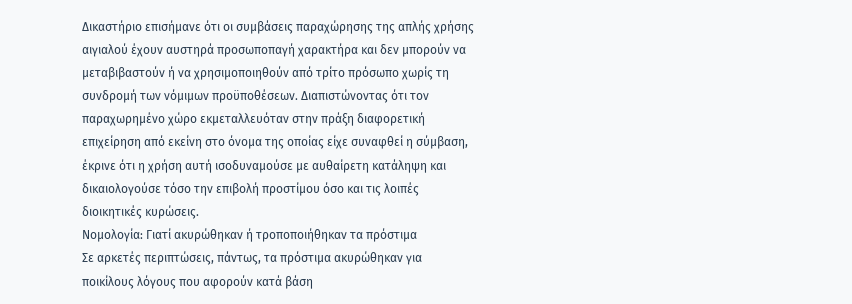Δικαστήριο επισήμανε ότι οι συμβάσεις παραχώρησης της απλής χρήσης αιγιαλού έχουν αυστηρά προσωποπαγή χαρακτήρα και δεν μπορούν να μεταβιβαστούν ή να χρησιμοποιηθούν από τρίτο πρόσωπο χωρίς τη συνδρομή των νόμιμων προϋποθέσεων. Διαπιστώνοντας ότι τον παραχωρημένο χώρο εκμεταλλευόταν στην πράξη διαφορετική επιχείρηση από εκείνη στο όνομα της οποίας είχε συναφθεί η σύμβαση, έκρινε ότι η χρήση αυτή ισοδυναμούσε με αυθαίρετη κατάληψη και δικαιολογούσε τόσο την επιβολή προστίμου όσο και τις λοιπές διοικητικές κυρώσεις.
Νομολογία: Γιατί ακυρώθηκαν ή τροποποιήθηκαν τα πρόστιμα
Σε αρκετές περιπτώσεις, πάντως, τα πρόστιμα ακυρώθηκαν για ποικίλους λόγους που αφορούν κατά βάση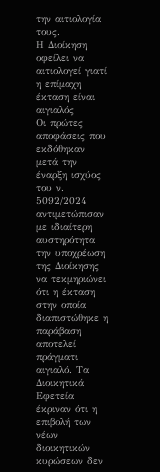την αιτιολογία τους.
Η Διοίκηση οφείλει να αιτιολογεί γιατί η επίμαχη έκταση είναι αιγιαλός
Οι πρώτες αποφάσεις που εκδόθηκαν μετά την έναρξη ισχύος του ν. 5092/2024 αντιμετώπισαν με ιδιαίτερη αυστηρότητα την υποχρέωση της Διοίκησης να τεκμηριώνει ότι η έκταση στην οποία διαπιστώθηκε η παράβαση αποτελεί πράγματι αιγιαλό. Τα Διοικητικά Εφετεία έκριναν ότι η επιβολή των νέων διοικητικών κυρώσεων δεν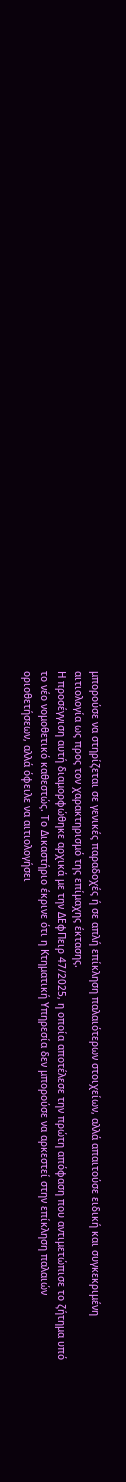μπορούσε να στηρίζεται σε γενικές παραδοχές ή σε απλή επίκληση παλαιότερων στοιχείων, αλλά απαιτούσε ειδική και συγκεκριμένη αιτιολογία ως προς τον χαρακτηρισμό της επίμαχης έκτασης.
Η προσέγγιση αυτή διαμορφώθηκε αρχικά με την ΔΕφΠειρ 47/2025, η οποία αποτέλεσε την πρώτη απόφαση που αντιμετώπισε το ζήτημα υπό το νέο νομοθετικό καθεστώς. Το Δικαστήριο έκρινε ότι η Κτηματική Υπηρεσία δεν μπορούσε να αρκεστεί στην επίκληση παλαιών οριοθετήσεων, αλλά όφειλε να αιτιολογήσει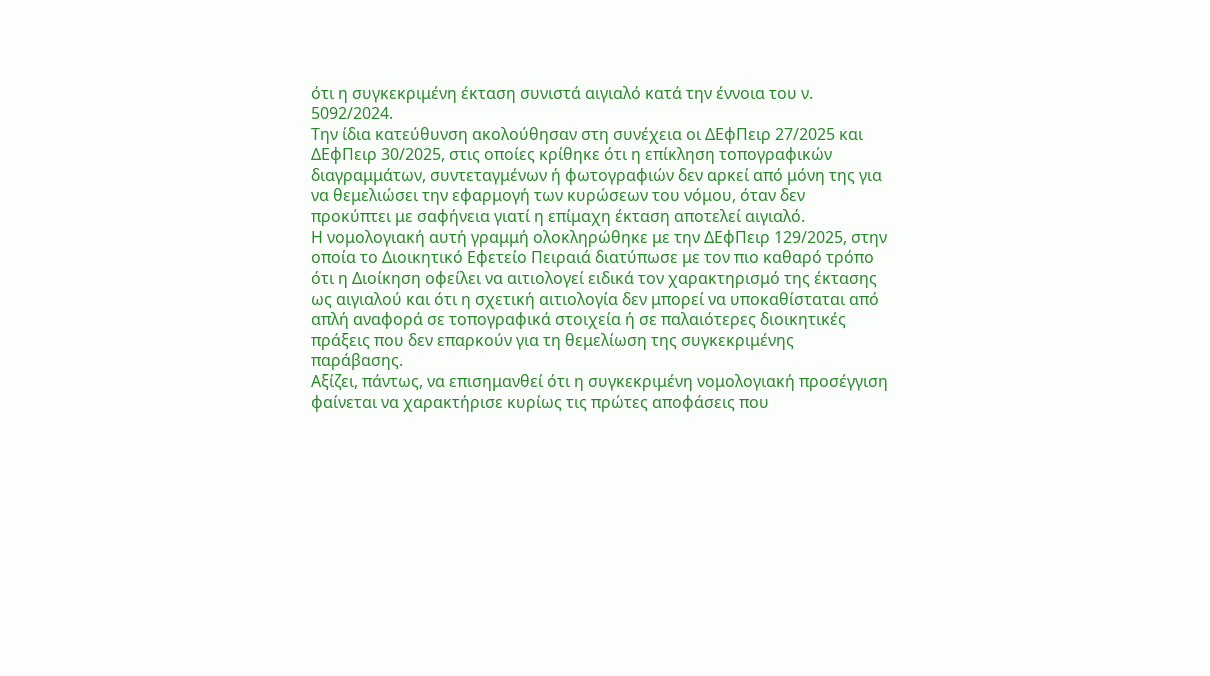ότι η συγκεκριμένη έκταση συνιστά αιγιαλό κατά την έννοια του ν. 5092/2024.
Την ίδια κατεύθυνση ακολούθησαν στη συνέχεια οι ΔΕφΠειρ 27/2025 και ΔΕφΠειρ 30/2025, στις οποίες κρίθηκε ότι η επίκληση τοπογραφικών διαγραμμάτων, συντεταγμένων ή φωτογραφιών δεν αρκεί από μόνη της για να θεμελιώσει την εφαρμογή των κυρώσεων του νόμου, όταν δεν προκύπτει με σαφήνεια γιατί η επίμαχη έκταση αποτελεί αιγιαλό.
Η νομολογιακή αυτή γραμμή ολοκληρώθηκε με την ΔΕφΠειρ 129/2025, στην οποία το Διοικητικό Εφετείο Πειραιά διατύπωσε με τον πιο καθαρό τρόπο ότι η Διοίκηση οφείλει να αιτιολογεί ειδικά τον χαρακτηρισμό της έκτασης ως αιγιαλού και ότι η σχετική αιτιολογία δεν μπορεί να υποκαθίσταται από απλή αναφορά σε τοπογραφικά στοιχεία ή σε παλαιότερες διοικητικές πράξεις που δεν επαρκούν για τη θεμελίωση της συγκεκριμένης παράβασης.
Αξίζει, πάντως, να επισημανθεί ότι η συγκεκριμένη νομολογιακή προσέγγιση φαίνεται να χαρακτήρισε κυρίως τις πρώτες αποφάσεις που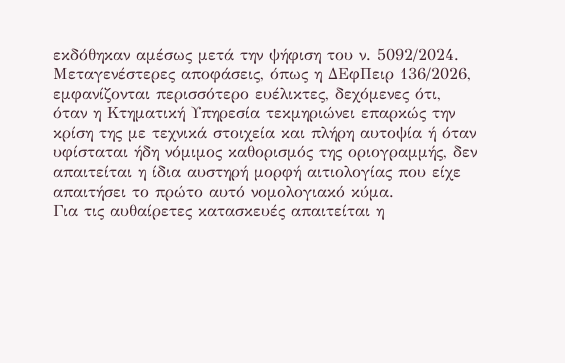εκδόθηκαν αμέσως μετά την ψήφιση του ν. 5092/2024. Μεταγενέστερες αποφάσεις, όπως η ΔΕφΠειρ 136/2026, εμφανίζονται περισσότερο ευέλικτες, δεχόμενες ότι, όταν η Κτηματική Υπηρεσία τεκμηριώνει επαρκώς την κρίση της με τεχνικά στοιχεία και πλήρη αυτοψία ή όταν υφίσταται ήδη νόμιμος καθορισμός της οριογραμμής, δεν απαιτείται η ίδια αυστηρή μορφή αιτιολογίας που είχε απαιτήσει το πρώτο αυτό νομολογιακό κύμα.
Για τις αυθαίρετες κατασκευές απαιτείται η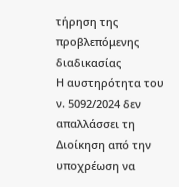τήρηση της προβλεπόμενης διαδικασίας
Η αυστηρότητα του ν. 5092/2024 δεν απαλλάσσει τη Διοίκηση από την υποχρέωση να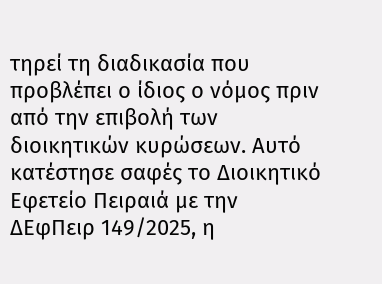τηρεί τη διαδικασία που προβλέπει ο ίδιος ο νόμος πριν από την επιβολή των διοικητικών κυρώσεων. Αυτό κατέστησε σαφές το Διοικητικό Εφετείο Πειραιά με την ΔΕφΠειρ 149/2025, η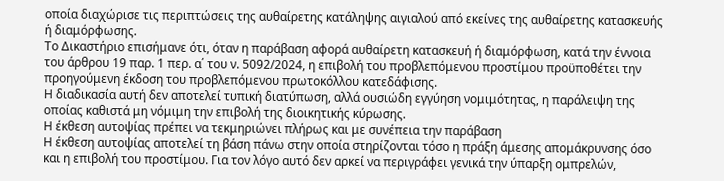οποία διαχώρισε τις περιπτώσεις της αυθαίρετης κατάληψης αιγιαλού από εκείνες της αυθαίρετης κατασκευής ή διαμόρφωσης.
Το Δικαστήριο επισήμανε ότι, όταν η παράβαση αφορά αυθαίρετη κατασκευή ή διαμόρφωση, κατά την έννοια του άρθρου 19 παρ. 1 περ. α΄ του ν. 5092/2024, η επιβολή του προβλεπόμενου προστίμου προϋποθέτει την προηγούμενη έκδοση του προβλεπόμενου πρωτοκόλλου κατεδάφισης.
Η διαδικασία αυτή δεν αποτελεί τυπική διατύπωση, αλλά ουσιώδη εγγύηση νομιμότητας, η παράλειψη της οποίας καθιστά μη νόμιμη την επιβολή της διοικητικής κύρωσης.
Η έκθεση αυτοψίας πρέπει να τεκμηριώνει πλήρως και με συνέπεια την παράβαση
Η έκθεση αυτοψίας αποτελεί τη βάση πάνω στην οποία στηρίζονται τόσο η πράξη άμεσης απομάκρυνσης όσο και η επιβολή του προστίμου. Για τον λόγο αυτό δεν αρκεί να περιγράφει γενικά την ύπαρξη ομπρελών,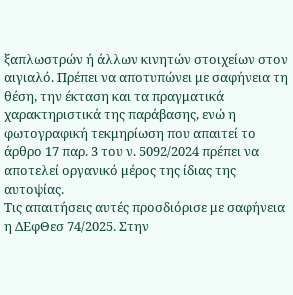ξαπλωστρών ή άλλων κινητών στοιχείων στον αιγιαλό. Πρέπει να αποτυπώνει με σαφήνεια τη θέση, την έκταση και τα πραγματικά χαρακτηριστικά της παράβασης, ενώ η φωτογραφική τεκμηρίωση που απαιτεί το άρθρο 17 παρ. 3 του ν. 5092/2024 πρέπει να αποτελεί οργανικό μέρος της ίδιας της αυτοψίας.
Τις απαιτήσεις αυτές προσδιόρισε με σαφήνεια η ΔΕφΘεσ 74/2025. Στην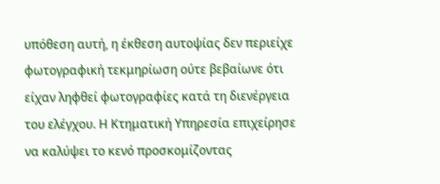υπόθεση αυτή, η έκθεση αυτοψίας δεν περιείχε φωτογραφική τεκμηρίωση ούτε βεβαίωνε ότι είχαν ληφθεί φωτογραφίες κατά τη διενέργεια του ελέγχου. Η Κτηματική Υπηρεσία επιχείρησε να καλύψει το κενό προσκομίζοντας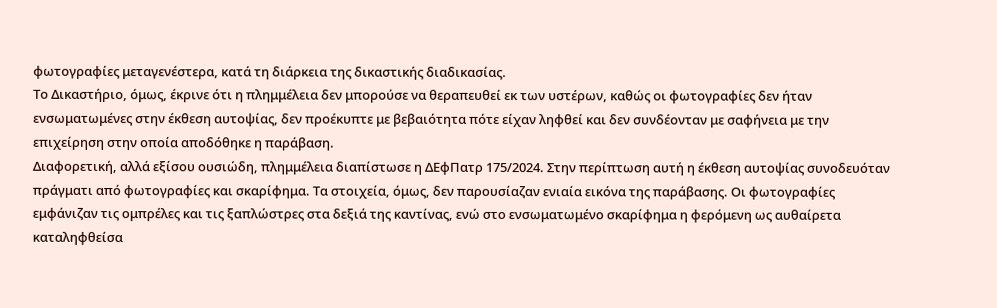φωτογραφίες μεταγενέστερα, κατά τη διάρκεια της δικαστικής διαδικασίας.
Το Δικαστήριο, όμως, έκρινε ότι η πλημμέλεια δεν μπορούσε να θεραπευθεί εκ των υστέρων, καθώς οι φωτογραφίες δεν ήταν ενσωματωμένες στην έκθεση αυτοψίας, δεν προέκυπτε με βεβαιότητα πότε είχαν ληφθεί και δεν συνδέονταν με σαφήνεια με την επιχείρηση στην οποία αποδόθηκε η παράβαση.
Διαφορετική, αλλά εξίσου ουσιώδη, πλημμέλεια διαπίστωσε η ΔΕφΠατρ 175/2024. Στην περίπτωση αυτή η έκθεση αυτοψίας συνοδευόταν πράγματι από φωτογραφίες και σκαρίφημα. Τα στοιχεία, όμως, δεν παρουσίαζαν ενιαία εικόνα της παράβασης. Οι φωτογραφίες εμφάνιζαν τις ομπρέλες και τις ξαπλώστρες στα δεξιά της καντίνας, ενώ στο ενσωματωμένο σκαρίφημα η φερόμενη ως αυθαίρετα καταληφθείσα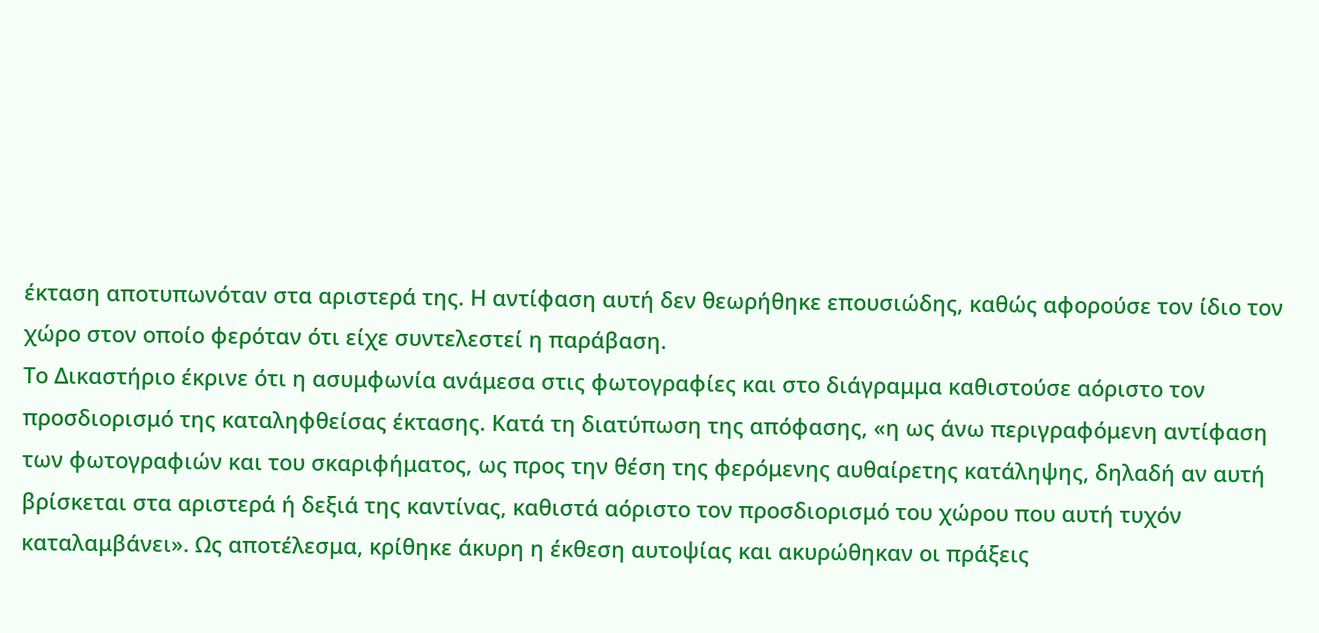έκταση αποτυπωνόταν στα αριστερά της. Η αντίφαση αυτή δεν θεωρήθηκε επουσιώδης, καθώς αφορούσε τον ίδιο τον χώρο στον οποίο φερόταν ότι είχε συντελεστεί η παράβαση.
Το Δικαστήριο έκρινε ότι η ασυμφωνία ανάμεσα στις φωτογραφίες και στο διάγραμμα καθιστούσε αόριστο τον προσδιορισμό της καταληφθείσας έκτασης. Κατά τη διατύπωση της απόφασης, «η ως άνω περιγραφόμενη αντίφαση των φωτογραφιών και του σκαριφήματος, ως προς την θέση της φερόμενης αυθαίρετης κατάληψης, δηλαδή αν αυτή βρίσκεται στα αριστερά ή δεξιά της καντίνας, καθιστά αόριστο τον προσδιορισμό του χώρου που αυτή τυχόν καταλαμβάνει». Ως αποτέλεσμα, κρίθηκε άκυρη η έκθεση αυτοψίας και ακυρώθηκαν οι πράξεις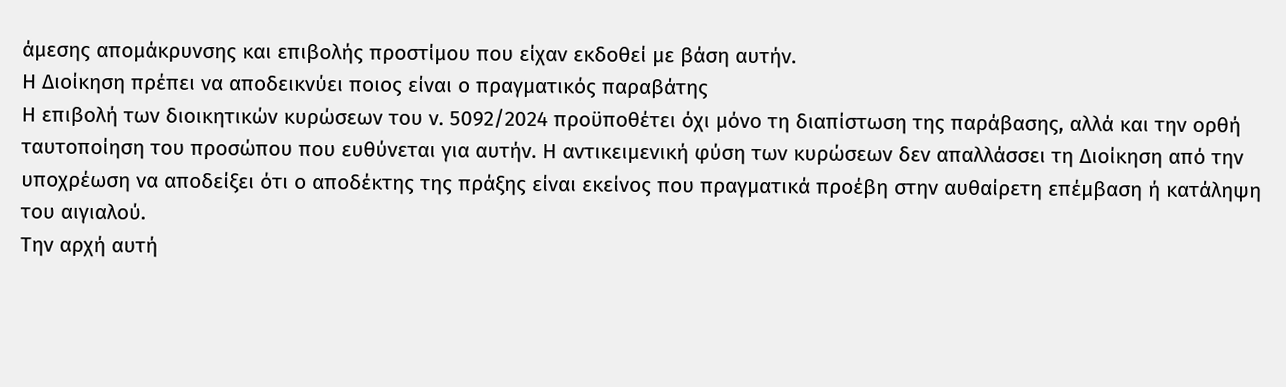άμεσης απομάκρυνσης και επιβολής προστίμου που είχαν εκδοθεί με βάση αυτήν.
Η Διοίκηση πρέπει να αποδεικνύει ποιος είναι ο πραγματικός παραβάτης
Η επιβολή των διοικητικών κυρώσεων του ν. 5092/2024 προϋποθέτει όχι μόνο τη διαπίστωση της παράβασης, αλλά και την ορθή ταυτοποίηση του προσώπου που ευθύνεται για αυτήν. Η αντικειμενική φύση των κυρώσεων δεν απαλλάσσει τη Διοίκηση από την υποχρέωση να αποδείξει ότι ο αποδέκτης της πράξης είναι εκείνος που πραγματικά προέβη στην αυθαίρετη επέμβαση ή κατάληψη του αιγιαλού.
Την αρχή αυτή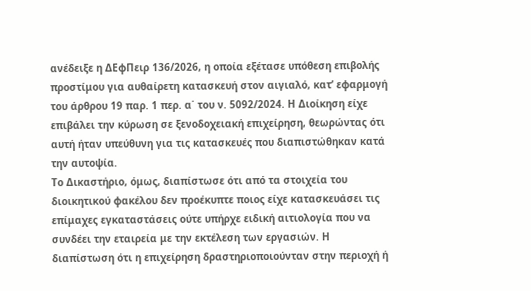ανέδειξε η ΔΕφΠειρ 136/2026, η οποία εξέτασε υπόθεση επιβολής προστίμου για αυθαίρετη κατασκευή στον αιγιαλό, κατ’ εφαρμογή του άρθρου 19 παρ. 1 περ. α΄ του ν. 5092/2024. Η Διοίκηση είχε επιβάλει την κύρωση σε ξενοδοχειακή επιχείρηση, θεωρώντας ότι αυτή ήταν υπεύθυνη για τις κατασκευές που διαπιστώθηκαν κατά την αυτοψία.
Το Δικαστήριο, όμως, διαπίστωσε ότι από τα στοιχεία του διοικητικού φακέλου δεν προέκυπτε ποιος είχε κατασκευάσει τις επίμαχες εγκαταστάσεις ούτε υπήρχε ειδική αιτιολογία που να συνδέει την εταιρεία με την εκτέλεση των εργασιών. Η διαπίστωση ότι η επιχείρηση δραστηριοποιούνταν στην περιοχή ή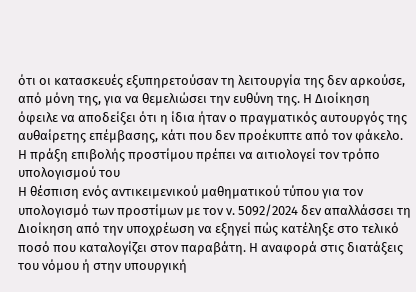ότι οι κατασκευές εξυπηρετούσαν τη λειτουργία της δεν αρκούσε, από μόνη της, για να θεμελιώσει την ευθύνη της. Η Διοίκηση όφειλε να αποδείξει ότι η ίδια ήταν ο πραγματικός αυτουργός της αυθαίρετης επέμβασης, κάτι που δεν προέκυπτε από τον φάκελο.
Η πράξη επιβολής προστίμου πρέπει να αιτιολογεί τον τρόπο υπολογισμού του
Η θέσπιση ενός αντικειμενικού μαθηματικού τύπου για τον υπολογισμό των προστίμων με τον ν. 5092/2024 δεν απαλλάσσει τη Διοίκηση από την υποχρέωση να εξηγεί πώς κατέληξε στο τελικό ποσό που καταλογίζει στον παραβάτη. Η αναφορά στις διατάξεις του νόμου ή στην υπουργική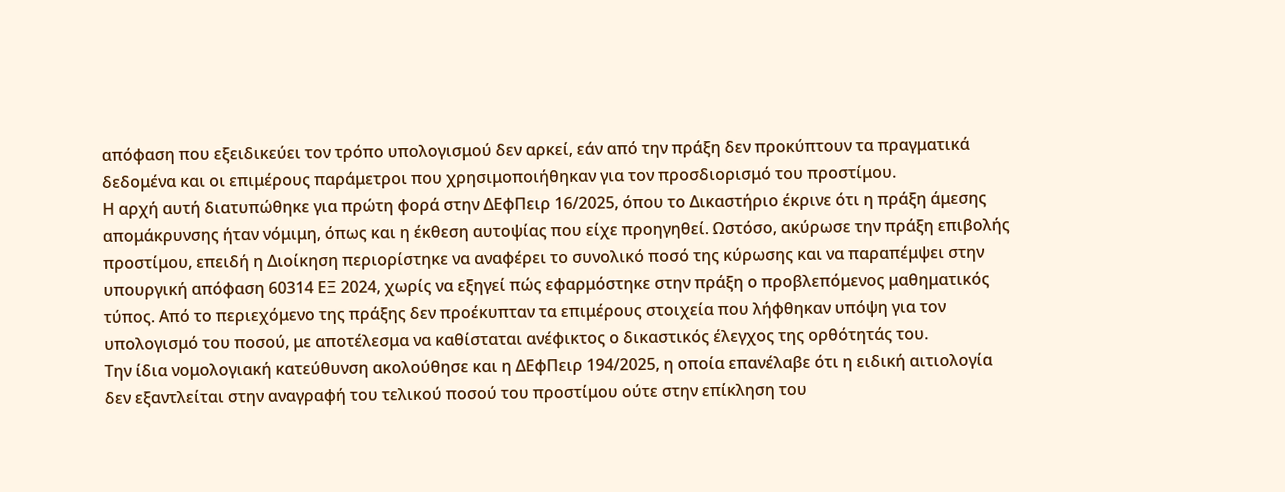απόφαση που εξειδικεύει τον τρόπο υπολογισμού δεν αρκεί, εάν από την πράξη δεν προκύπτουν τα πραγματικά δεδομένα και οι επιμέρους παράμετροι που χρησιμοποιήθηκαν για τον προσδιορισμό του προστίμου.
Η αρχή αυτή διατυπώθηκε για πρώτη φορά στην ΔΕφΠειρ 16/2025, όπου το Δικαστήριο έκρινε ότι η πράξη άμεσης απομάκρυνσης ήταν νόμιμη, όπως και η έκθεση αυτοψίας που είχε προηγηθεί. Ωστόσο, ακύρωσε την πράξη επιβολής προστίμου, επειδή η Διοίκηση περιορίστηκε να αναφέρει το συνολικό ποσό της κύρωσης και να παραπέμψει στην υπουργική απόφαση 60314 ΕΞ 2024, χωρίς να εξηγεί πώς εφαρμόστηκε στην πράξη ο προβλεπόμενος μαθηματικός τύπος. Από το περιεχόμενο της πράξης δεν προέκυπταν τα επιμέρους στοιχεία που λήφθηκαν υπόψη για τον υπολογισμό του ποσού, με αποτέλεσμα να καθίσταται ανέφικτος ο δικαστικός έλεγχος της ορθότητάς του.
Την ίδια νομολογιακή κατεύθυνση ακολούθησε και η ΔΕφΠειρ 194/2025, η οποία επανέλαβε ότι η ειδική αιτιολογία δεν εξαντλείται στην αναγραφή του τελικού ποσού του προστίμου ούτε στην επίκληση του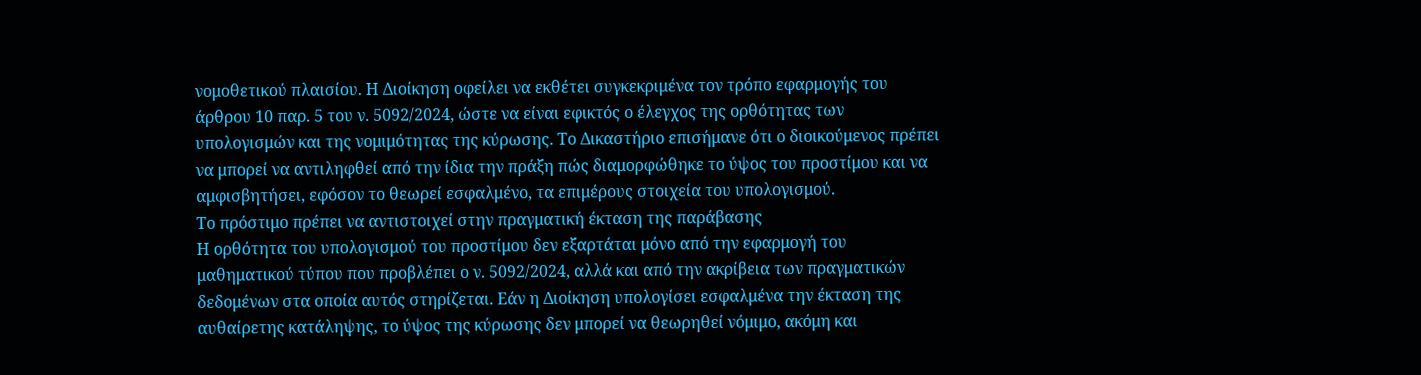νομοθετικού πλαισίου. Η Διοίκηση οφείλει να εκθέτει συγκεκριμένα τον τρόπο εφαρμογής του άρθρου 10 παρ. 5 του ν. 5092/2024, ώστε να είναι εφικτός ο έλεγχος της ορθότητας των υπολογισμών και της νομιμότητας της κύρωσης. Το Δικαστήριο επισήμανε ότι ο διοικούμενος πρέπει να μπορεί να αντιληφθεί από την ίδια την πράξη πώς διαμορφώθηκε το ύψος του προστίμου και να αμφισβητήσει, εφόσον το θεωρεί εσφαλμένο, τα επιμέρους στοιχεία του υπολογισμού.
Το πρόστιμο πρέπει να αντιστοιχεί στην πραγματική έκταση της παράβασης
Η ορθότητα του υπολογισμού του προστίμου δεν εξαρτάται μόνο από την εφαρμογή του μαθηματικού τύπου που προβλέπει ο ν. 5092/2024, αλλά και από την ακρίβεια των πραγματικών δεδομένων στα οποία αυτός στηρίζεται. Εάν η Διοίκηση υπολογίσει εσφαλμένα την έκταση της αυθαίρετης κατάληψης, το ύψος της κύρωσης δεν μπορεί να θεωρηθεί νόμιμο, ακόμη και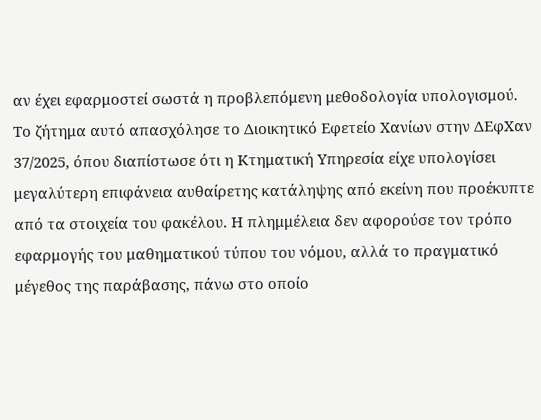αν έχει εφαρμοστεί σωστά η προβλεπόμενη μεθοδολογία υπολογισμού.
Το ζήτημα αυτό απασχόλησε το Διοικητικό Εφετείο Χανίων στην ΔΕφΧαν 37/2025, όπου διαπίστωσε ότι η Κτηματική Υπηρεσία είχε υπολογίσει μεγαλύτερη επιφάνεια αυθαίρετης κατάληψης από εκείνη που προέκυπτε από τα στοιχεία του φακέλου. Η πλημμέλεια δεν αφορούσε τον τρόπο εφαρμογής του μαθηματικού τύπου του νόμου, αλλά το πραγματικό μέγεθος της παράβασης, πάνω στο οποίο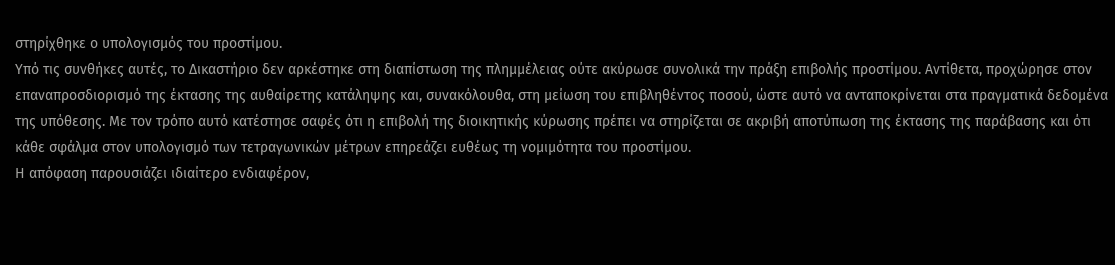στηρίχθηκε ο υπολογισμός του προστίμου.
Υπό τις συνθήκες αυτές, το Δικαστήριο δεν αρκέστηκε στη διαπίστωση της πλημμέλειας ούτε ακύρωσε συνολικά την πράξη επιβολής προστίμου. Αντίθετα, προχώρησε στον επαναπροσδιορισμό της έκτασης της αυθαίρετης κατάληψης και, συνακόλουθα, στη μείωση του επιβληθέντος ποσού, ώστε αυτό να ανταποκρίνεται στα πραγματικά δεδομένα της υπόθεσης. Με τον τρόπο αυτό κατέστησε σαφές ότι η επιβολή της διοικητικής κύρωσης πρέπει να στηρίζεται σε ακριβή αποτύπωση της έκτασης της παράβασης και ότι κάθε σφάλμα στον υπολογισμό των τετραγωνικών μέτρων επηρεάζει ευθέως τη νομιμότητα του προστίμου.
Η απόφαση παρουσιάζει ιδιαίτερο ενδιαφέρον,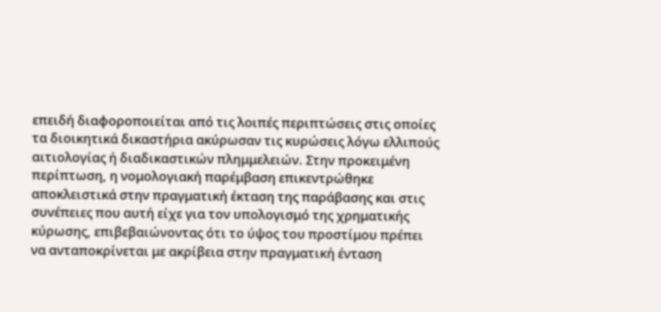επειδή διαφοροποιείται από τις λοιπές περιπτώσεις στις οποίες τα διοικητικά δικαστήρια ακύρωσαν τις κυρώσεις λόγω ελλιπούς αιτιολογίας ή διαδικαστικών πλημμελειών. Στην προκειμένη περίπτωση, η νομολογιακή παρέμβαση επικεντρώθηκε αποκλειστικά στην πραγματική έκταση της παράβασης και στις συνέπειες που αυτή είχε για τον υπολογισμό της χρηματικής κύρωσης, επιβεβαιώνοντας ότι το ύψος του προστίμου πρέπει να ανταποκρίνεται με ακρίβεια στην πραγματική ένταση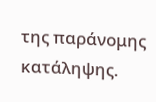της παράνομης κατάληψης.